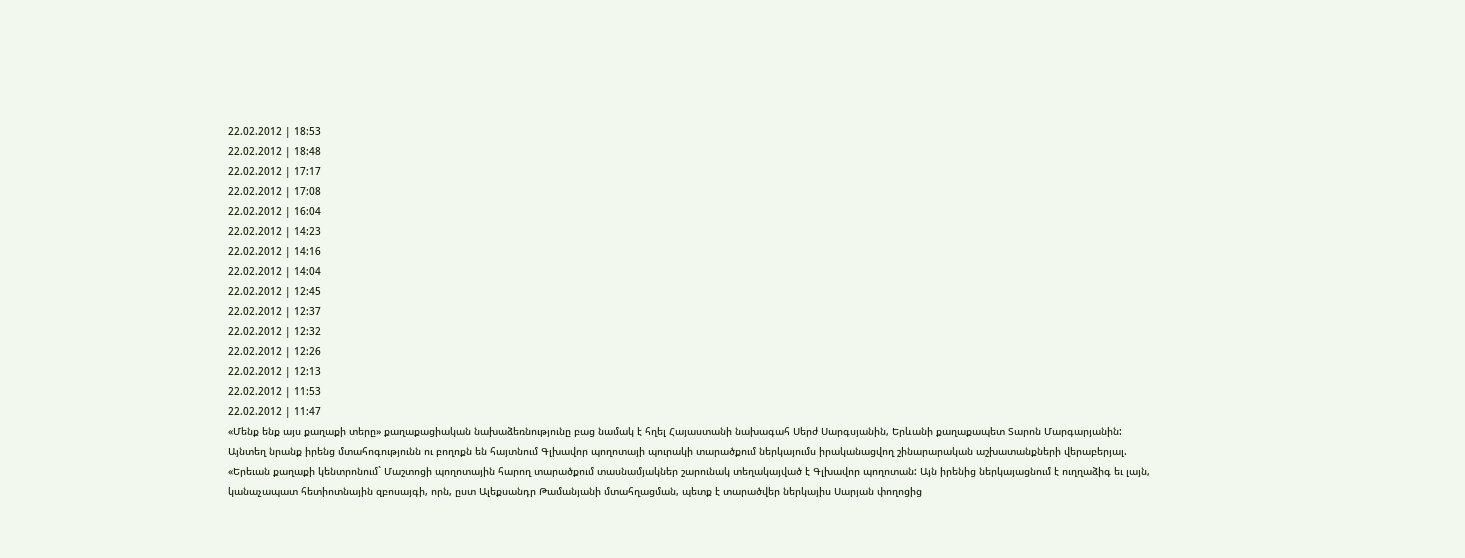22.02.2012 | 18:53
22.02.2012 | 18:48
22.02.2012 | 17:17
22.02.2012 | 17:08
22.02.2012 | 16:04
22.02.2012 | 14:23
22.02.2012 | 14:16
22.02.2012 | 14:04
22.02.2012 | 12:45
22.02.2012 | 12:37
22.02.2012 | 12:32
22.02.2012 | 12:26
22.02.2012 | 12:13
22.02.2012 | 11:53
22.02.2012 | 11:47
«Մենք ենք այս քաղաքի տերը» քաղաքացիական նախաձեռնությունը բաց նամակ է հղել Հայաստանի նախագահ Սերժ Սարգսյանին, Երևանի քաղաքապետ Տարոն Մարգարյանին:
Այնտեղ նրանք իրենց մտահոգությունն ու բողոքն են հայտնում Գլխավոր պողոտայի պուրակի տարածքում ներկայումս իրականացվող շինարարական աշխատանքների վերաբերյալ.
«Երեւան քաղաքի կենտրոնում` Մաշտոցի պողոտային հարող տարածքում տասնամյակներ շարունակ տեղակայված է Գլխավոր պողոտան: Այն իրենից ներկայացնում է ուղղաձիգ եւ լայն, կանաչապատ հետիոտնային զբոսայգի, որն, ըստ Ալեքսանդր Թամանյանի մտահղացման, պետք է տարածվեր ներկայիս Սարյան փողոցից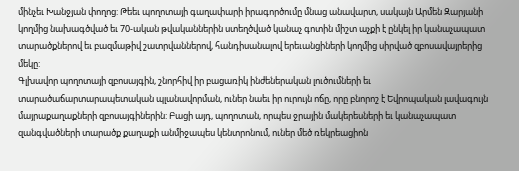մինչեւ Խանջյան փողոց: Թեեւ պողոտայի գաղափարի իրագործումը մնաց անավարտ, սակայն Արմեն Զարյանի կողմից նախագծված եւ 70-ական թվականներին ստեղծված կանաչ գոտին միշտ աչքի է ընկել իր կանաչապատ տարածքներով եւ բազմաթիվ շատրվաններով, հանդիսանալով երեւանցիների կողմից սիրված զբոսավայրերից մեկը:
Գլխավոր պողոտայի զբոսայգին, շնորհիվ իր բացառիկ ինժեներական լուծումների եւ տարածաճարտարապետական պլանավորման, ուներ նաեւ իր ուրույն ոճը, որը բնորոշ է Եվրոպական լավագույն մայրաքաղաքների զբոսայգիներին: Բացի այդ, պողոտան, որպես ջրային մակերեսների եւ կանաչապատ զանգվածների տարածք քաղաքի անմիջապես կենտրոնում, ուներ մեծ ռեկրեացիոն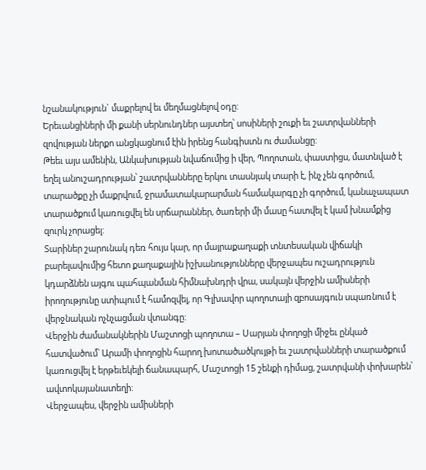նշանակություն` մաքրելով եւ մեղմացնելով օդը:
Երեւանցիների մի քանի սերնունդներ այստեղ՝ սոսիների շուքի եւ շատրվանների զովության ներքո անցկացնում էին իրենց հանգիստն ու ժամանցը:
Թեեւ այս ամենին, Անկախության նվաճումից ի վեր, Պողոտան, փաստիցս, մատնված է եղել անուշադրության՝ շատրվանները երկու տասնյակ տարի է, ինչ չեն գործում, տարածքը չի մաքրվում, ջրամատակարարման համակարգը չի գործում, կանաչապատ տարածքում կառուցվել են սրճարաններ, ծառերի մի մասը հատվել է կամ խնամքից զուրկ չորացել:
Տարիներ շարունակ դեռ հույս կար, որ մայրաքաղաքի տնտեսական վիճակի բարելավումից հետո քաղաքային իշխանությունները վերջապես ուշադրություն կդարձնեն այգու պահպանման հիմնախնդրի վրա, սակայն վերջին ամիսների իրողությունը ստիպում է համոզվել, որ Գլխավոր պողոտայի զբոսայգուն սպառնում է վերջնական ոչնչացման վտանգը:
Վերջին ժամանակներին Մաշտոցի պողոտա – Սարյան փողոցի միջեւ ընկած հատվածում՝ Արամի փողոցին հարող խոտածածկույթի եւ շատրվանների տարածքում կառուցվել է երթեւեկելի ճանապարհ, Մաշտոցի 15 շենքի դիմաց, շատրվանի փոխարեն՝ ավտոկայանատեղի:
Վերջապես, վերջին ամիսների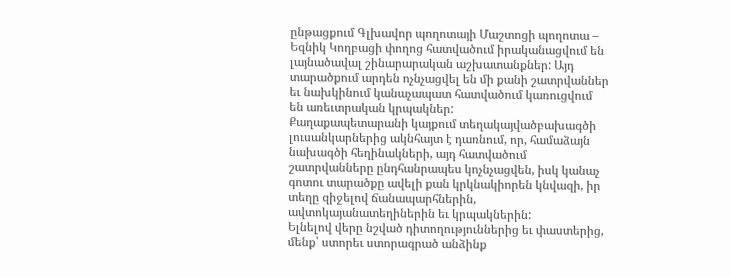ընթացքում Գլխավոր պողոտայի Մաշտոցի պողոտա – Եզնիկ Կողբացի փողոց հատվածում իրականացվում են լայնածավալ շինարարական աշխատանքներ: Այդ տարածքում արդեն ոչնչացվել են մի քանի շատրվաններ եւ նախկինում կանաչապատ հատվածում կառուցվում են առեւտրական կրպակներ:
Քաղաքապետարանի կայքում տեղակայվածբախագծի լուսանկարներից ակնհայտ է դառնում, որ, համաձայն նախագծի հեղինակների, այդ հատվածում շատրվանները ընդհանրապես կոչնչացվեն, իսկ կանաչ գոտու տարածքը ավելի քան կրկնակիորեն կնվազի, իր տեղը զիջելով ճանապարհներին, ավտոկայանատեղիներին եւ կրպակներին:
Ելնելով վերը նշված դիտողություններից եւ փաստերից, մենք՝ ստորեւ ստորագրած անձինք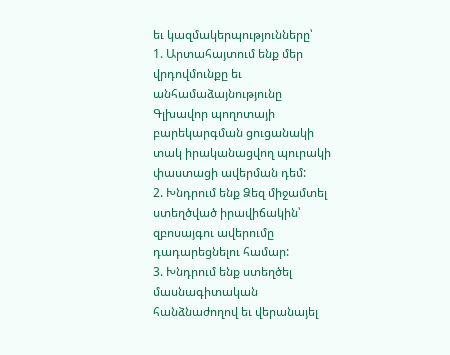եւ կազմակերպությունները՝
1. Արտահայտում ենք մեր վրդովմունքը եւ անհամաձայնությունը Գլխավոր պողոտայի բարեկարգման ցուցանակի տակ իրականացվող պուրակի փաստացի ավերման դեմ:
2. Խնդրում ենք Ձեզ միջամտել ստեղծված իրավիճակին՝ զբոսայգու ավերումը դադարեցնելու համար:
3. Խնդրում ենք ստեղծել մասնագիտական հանձնաժողով եւ վերանայել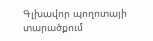Գլխավոր պողոտայի տարածքում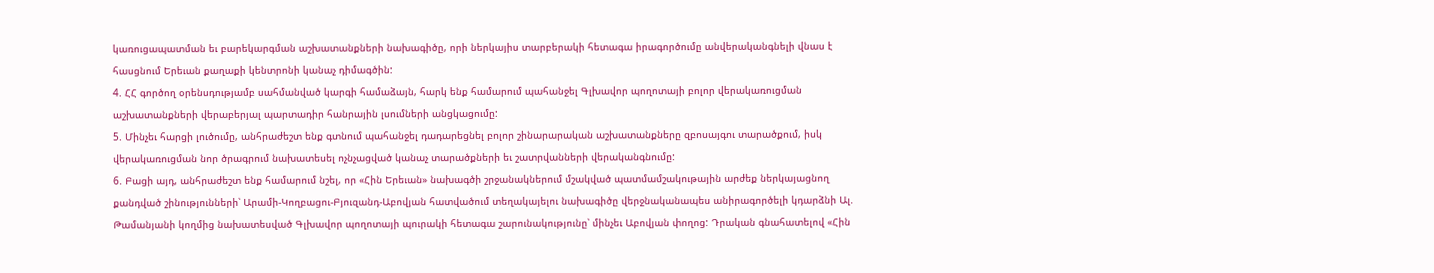կառուցապատման եւ բարեկարգման աշխատանքների նախագիծը, որի ներկայիս տարբերակի հետագա իրագործումը անվերականգնելի վնաս է հասցնում Երեւան քաղաքի կենտրոնի կանաչ դիմագծին:
4. ՀՀ գործող օրենսդությամբ սահմանված կարգի համաձայն, հարկ ենք համարում պահանջել Գլխավոր պողոտայի բոլոր վերակառուցման աշխատանքների վերաբերյալ պարտադիր հանրային լսումների անցկացումը:
5. Մինչեւ հարցի լուծումը, անհրաժեշտ ենք գտնում պահանջել դադարեցնել բոլոր շինարարական աշխատանքները զբոսայգու տարածքում, իսկ վերակառուցման նոր ծրագրում նախատեսել ոչնչացված կանաչ տարածքների եւ շատրվանների վերականգնումը:
6. Բացի այդ, անհրաժեշտ ենք համարում նշել, որ «Հին Երեւան» նախագծի շրջանակներում մշակված պատմամշակութային արժեք ներկայացնող քանդված շինությունների՝ Արամի-Կողբացու-Բյուզանդ-Աբովյան հատվածում տեղակայելու նախագիծը վերջնականապես անիրագործելի կդարձնի Ալ. Թամանյանի կողմից նախատեսված Գլխավոր պողոտայի պուրակի հետագա շարունակությունը՝ մինչեւ Աբովյան փողոց: Դրական գնահատելով «Հին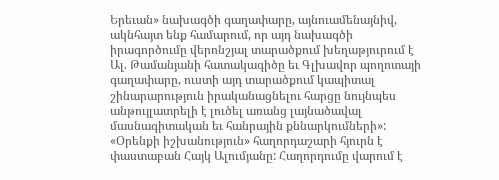Երեւան» նախագծի գաղափարը, այնուամենայնիվ, ակնհայտ ենք համարում, որ այդ նախագծի իրագործումը վերոնշյալ տարածքում խեղաթյուրում է Ալ. Թամանյանի հատակագիծը եւ Գլխավոր պողոտայի գաղափարը, ուստի այդ տարածքում կապիտալ շինարարություն իրականացնելու հարցը նույնպես անթույլատրելի է լուծել առանց լայնածավալ մասնագիտական եւ հանրային քննարկումների»:
«Օրենքի իշխանություն» հաղորդաշարի հյուրն է փաստաբան Հայկ Ալումյանը: Հաղորդումը վարում է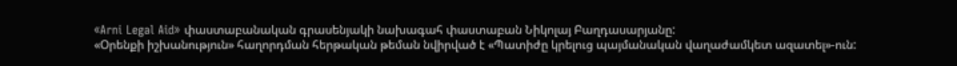«Arni Legal Aid» փաստաբանական գրասենյակի նախագահ փաստաբան Նիկոլայ Բաղդասարյանը:
«Օրենքի իշխանություն» հաղորդման հերթական թեման նվիրված է «Պատիժը կրելուց պայմանական վաղաժամկետ ազատել»-ուն: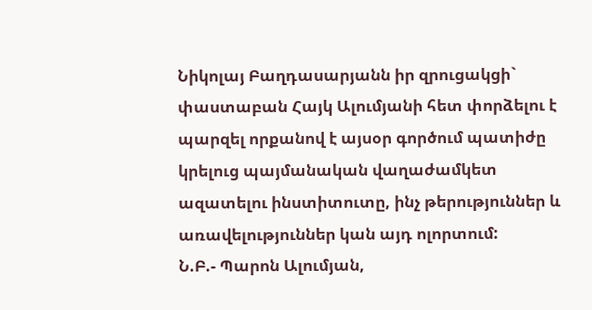Նիկոլայ Բաղդասարյանն իր զրուցակցի` փաստաբան Հայկ Ալումյանի հետ փորձելու է պարզել որքանով է այսօր գործում պատիժը կրելուց պայմանական վաղաժամկետ ազատելու ինստիտուտը, ինչ թերություններ և առավելություններ կան այդ ոլորտում:
Ն.Բ.- Պարոն Ալումյան,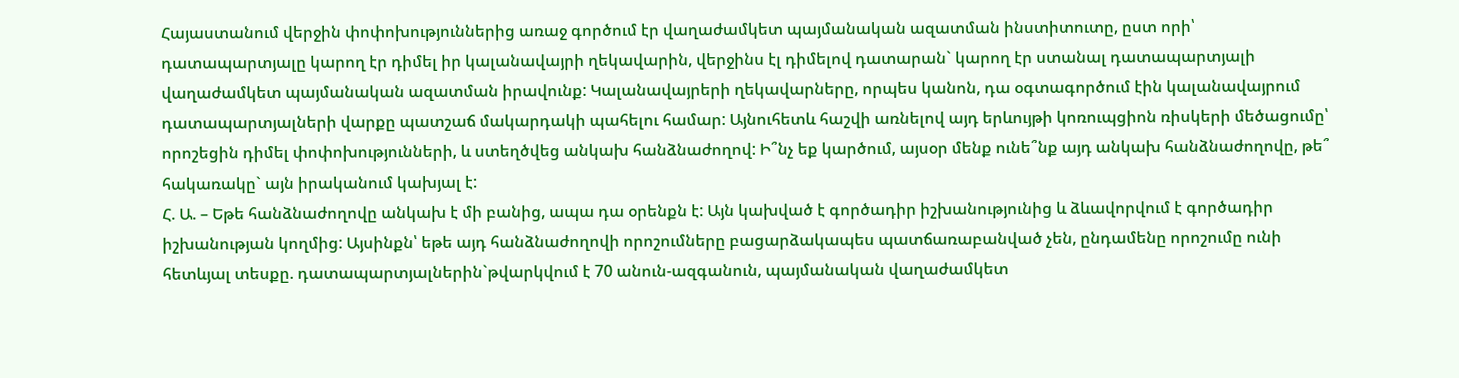Հայաստանում վերջին փոփոխություններից առաջ գործում էր վաղաժամկետ պայմանական ազատման ինստիտուտը, ըստ որի՝ դատապարտյալը կարող էր դիմել իր կալանավայրի ղեկավարին, վերջինս էլ դիմելով դատարան` կարող էր ստանալ դատապարտյալի վաղաժամկետ պայմանական ազատման իրավունք: Կալանավայրերի ղեկավարները, որպես կանոն, դա օգտագործում էին կալանավայրում դատապարտյալների վարքը պատշաճ մակարդակի պահելու համար: Այնուհետև հաշվի առնելով այդ երևույթի կոռուպցիոն ռիսկերի մեծացումը՝ որոշեցին դիմել փոփոխությունների, և ստեղծվեց անկախ հանձնաժողով: Ի՞նչ եք կարծում, այսօր մենք ունե՞նք այդ անկախ հանձնաժողովը, թե՞ հակառակը` այն իրականում կախյալ է:
Հ. Ա. – Եթե հանձնաժողովը անկախ է մի բանից, ապա դա օրենքն է: Այն կախված է գործադիր իշխանությունից և ձևավորվում է գործադիր իշխանության կողմից: Այսինքն՝ եթե այդ հանձնաժողովի որոշումները բացարձակապես պատճառաբանված չեն, ընդամենը որոշումը ունի հետևյալ տեսքը. դատապարտյալներին`թվարկվում է 70 անուն-ազգանուն, պայմանական վաղաժամկետ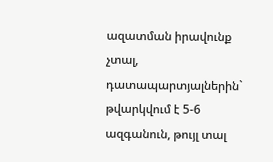ազատման իրավունք չտալ, դատապարտյալներին` թվարկվում է 5-6 ազգանուն, թույլ տալ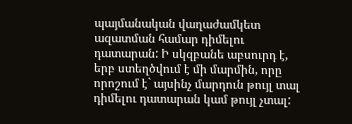պայմանական վաղաժամկետ ազատման համար դիմելու դատարան: Ի սկզբանե աբսուրդ է, երբ ստեղծվում է մի մարմին, որը որոշում է` այսինչ մարդուն թույլ տալ դիմելու դատարան կամ թույլ չտալ: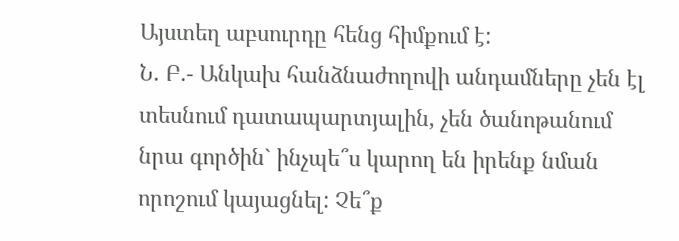Այստեղ աբսուրդը հենց հիմքում է:
Ն. Բ.- Անկախ հանձնաժողովի անդամները չեն էլ տեսնում դատապարտյալին, չեն ծանոթանում նրա գործին` ինչպե՞ս կարող են իրենք նման որոշում կայացնել: Չե՞ք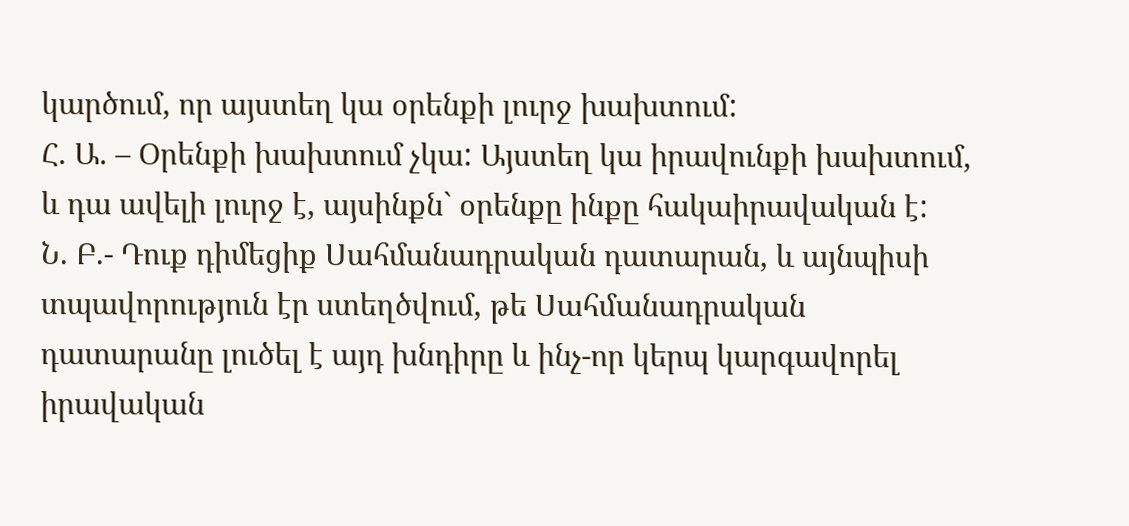կարծում, որ այստեղ կա օրենքի լուրջ խախտում:
Հ. Ա. – Օրենքի խախտում չկա: Այստեղ կա իրավունքի խախտում, և դա ավելի լուրջ է, այսինքն` օրենքը ինքը հակաիրավական է:
Ն. Բ.- Դուք դիմեցիք Սահմանադրական դատարան, և այնպիսի տպավորություն էր ստեղծվում, թե Սահմանադրական դատարանը լուծել է այդ խնդիրը և ինչ-որ կերպ կարգավորել իրավական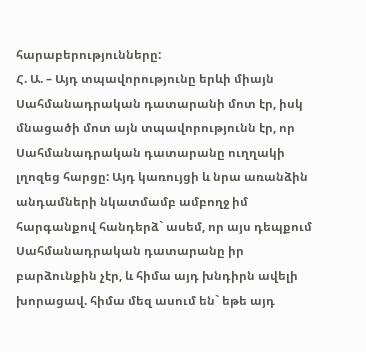հարաբերությունները:
Հ. Ա. – Այդ տպավորությունը երևի միայն Սահմանադրական դատարանի մոտ էր, իսկ մնացածի մոտ այն տպավորությունն էր, որ Սահմանադրական դատարանը ուղղակի լղոզեց հարցը: Այդ կառույցի և նրա առանձին անդամների նկատմամբ ամբողջ իմ հարգանքով հանդերձ` ասեմ, որ այս դեպքում Սահմանադրական դատարանը իր բարձունքին չէր, և հիմա այդ խնդիրն ավելի խորացավ. հիմա մեզ ասում են` եթե այդ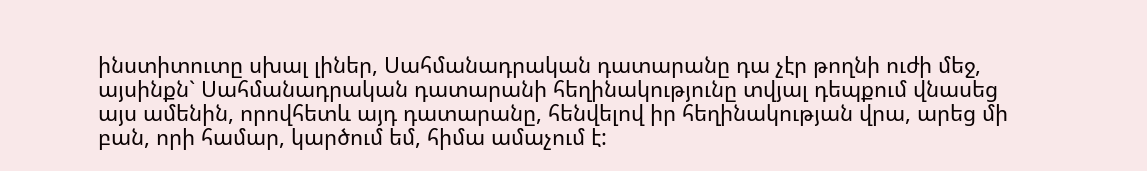ինստիտուտը սխալ լիներ, Սահմանադրական դատարանը դա չէր թողնի ուժի մեջ, այսինքն` Սահմանադրական դատարանի հեղինակությունը տվյալ դեպքում վնասեց այս ամենին, որովհետև այդ դատարանը, հենվելով իր հեղինակության վրա, արեց մի բան, որի համար, կարծում եմ, հիմա ամաչում է: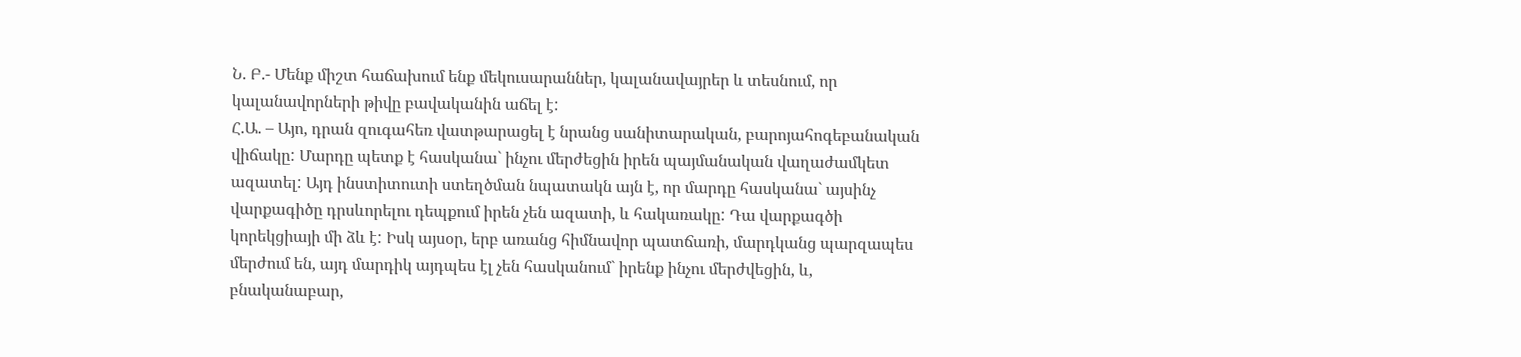Ն. Բ.- Մենք միշտ հաճախում ենք մեկուսարաններ, կալանավայրեր և տեսնում, որ կալանավորների թիվը բավականին աճել է:
Հ.Ա. – Այո, դրան զուգահեռ վատթարացել է նրանց սանիտարական, բարոյահոգեբանական վիճակը: Մարդը պետք է հասկանա` ինչու մերժեցին իրեն պայմանական վաղաժամկետ ազատել: Այդ ինստիտուտի ստեղծման նպատակն այն է, որ մարդը հասկանա` այսինչ վարքագիծը դրսևորելու դեպքում իրեն չեն ազատի, և հակառակը: Դա վարքագծի կորեկցիայի մի ձև է: Իսկ այսօր, երբ առանց հիմնավոր պատճառի, մարդկանց պարզապես մերժում են, այդ մարդիկ այդպես էլ չեն հասկանում` իրենք ինչու մերժվեցին, և, բնականաբար,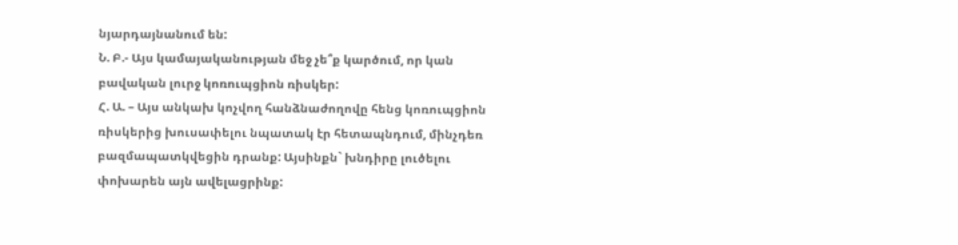նյարդայնանում են:
Ն. Բ.- Այս կամայականության մեջ չե՞ք կարծում, որ կան բավական լուրջ կոռուպցիոն ռիսկեր:
Հ. Ա. – Այս անկախ կոչվող հանձնաժողովը հենց կոռուպցիոն ռիսկերից խուսափելու նպատակ էր հետապնդում, մինչդեռ բազմապատկվեցին դրանք: Այսինքն` խնդիրը լուծելու փոխարեն այն ավելացրինք: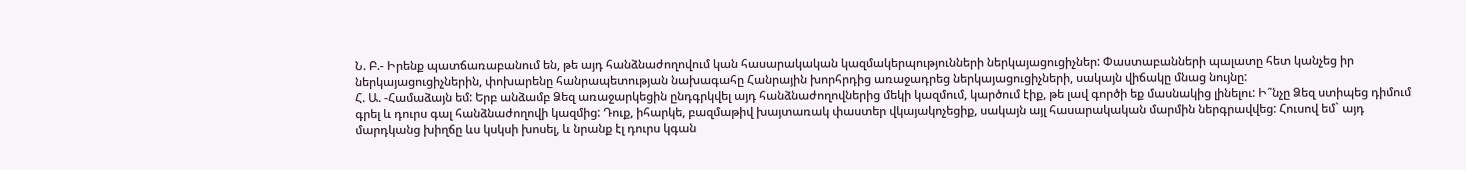Ն. Բ.- Իրենք պատճառաբանում են, թե այդ հանձնաժողովում կան հասարակական կազմակերպությունների ներկայացուցիչներ: Փաստաբանների պալատը հետ կանչեց իր ներկայացուցիչներին, փոխարենը հանրապետության նախագահը Հանրային խորհրդից առաջադրեց ներկայացուցիչների, սակայն վիճակը մնաց նույնը:
Հ. Ա. -Համաձայն եմ: Երբ անձամբ Ձեզ առաջարկեցին ընդգրկվել այդ հանձնաժողովներից մեկի կազմում, կարծում էիք, թե լավ գործի եք մասնակից լինելու: Ի՞նչը Ձեզ ստիպեց դիմում գրել և դուրս գալ հանձնաժողովի կազմից: Դուք, իհարկե, բազմաթիվ խայտառակ փաստեր վկայակոչեցիք, սակայն այլ հասարակական մարմին ներգրավվեց: Հուսով եմ` այդ մարդկանց խիղճը ևս կսկսի խոսել, և նրանք էլ դուրս կգան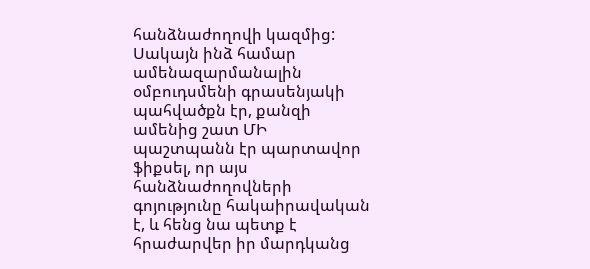հանձնաժողովի կազմից: Սակայն ինձ համար ամենազարմանալին օմբուդսմենի գրասենյակի պահվածքն էր, քանզի ամենից շատ ՄԻ պաշտպանն էր պարտավոր ֆիքսել, որ այս հանձնաժողովների գոյությունը հակաիրավական է, և հենց նա պետք է հրաժարվեր իր մարդկանց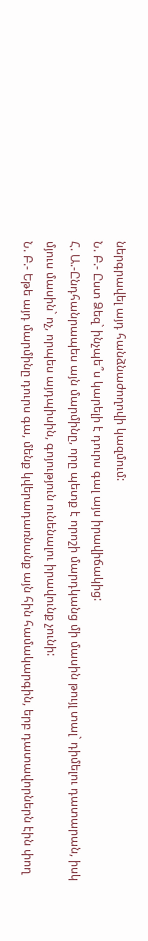ներգրավել այդ հանձնաժողովի կազմում:
Ն. Բ.- Ըստ Ձեզ` ինչպե՞ս կարելի է դուրս գալ այս իրավիճակից:
Հ. Ա.-Ընդհանրապես այն մարմինը, որը պետք է որոշի մարդկանց մի մասին թույլ տալ` դիմելու դատարան, իսկ մյուս մասին` ոչ, որպես այդպիսին, գոյություն ունենալու իրավունք չունի:
Ն. Բ.- Եթե այդ մարմինը դուրս գա, մենք կվերադառնանք այն հին համակարգին, երբ դատավորներն էին փող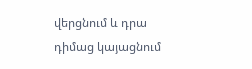վերցնում և դրա դիմաց կայացնում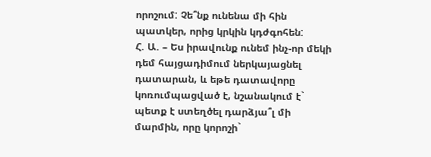որոշում: Չե՞նք ունենա մի հին պատկեր, որից կրկին կդժգոհեն:
Հ. Ա. – Ես իրավունք ունեմ ինչ-որ մեկի դեմ հայցադիմում ներկայացնել դատարան, և եթե դատավորը կոռումպացված է, նշանակում է` պետք է ստեղծել դարձյա՞լ մի մարմին, որը կորոշի`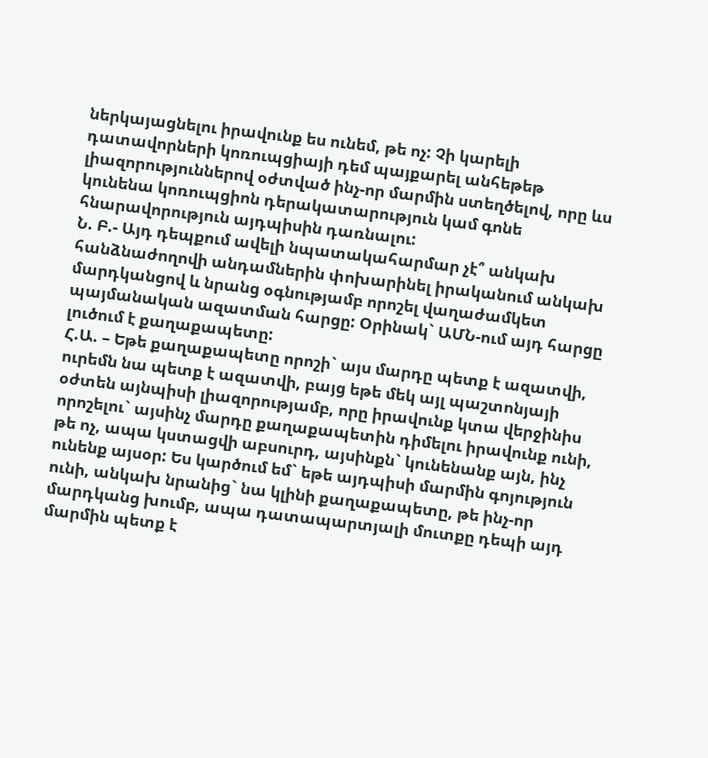ներկայացնելու իրավունք ես ունեմ, թե ոչ: Չի կարելի դատավորների կոռուպցիայի դեմ պայքարել անհեթեթ լիազորություններով օժտված ինչ-որ մարմին ստեղծելով, որը ևս կունենա կոռուպցիոն դերակատարություն կամ գոնե հնարավորություն այդպիսին դառնալու:
Ն. Բ.- Այդ դեպքում ավելի նպատակահարմար չէ՞ անկախ հանձնաժողովի անդամներին փոխարինել իրականում անկախ մարդկանցով և նրանց օգնությամբ որոշել վաղաժամկետ պայմանական ազատման հարցը: Օրինակ` ԱՄՆ-ում այդ հարցը լուծում է քաղաքապետը:
Հ.Ա. – Եթե քաղաքապետը որոշի` այս մարդը պետք է ազատվի, ուրեմն նա պետք է ազատվի, բայց եթե մեկ այլ պաշտոնյայի օժտեն այնպիսի լիազորությամբ, որը իրավունք կտա վերջինիս որոշելու` այսինչ մարդը քաղաքապետին դիմելու իրավունք ունի, թե ոչ, ապա կստացվի աբսուրդ, այսինքն` կունենանք այն, ինչ ունենք այսօր: Ես կարծում եմ` եթե այդպիսի մարմին գոյություն ունի, անկախ նրանից` նա կլինի քաղաքապետը, թե ինչ-որ մարդկանց խումբ, ապա դատապարտյալի մուտքը դեպի այդ մարմին պետք է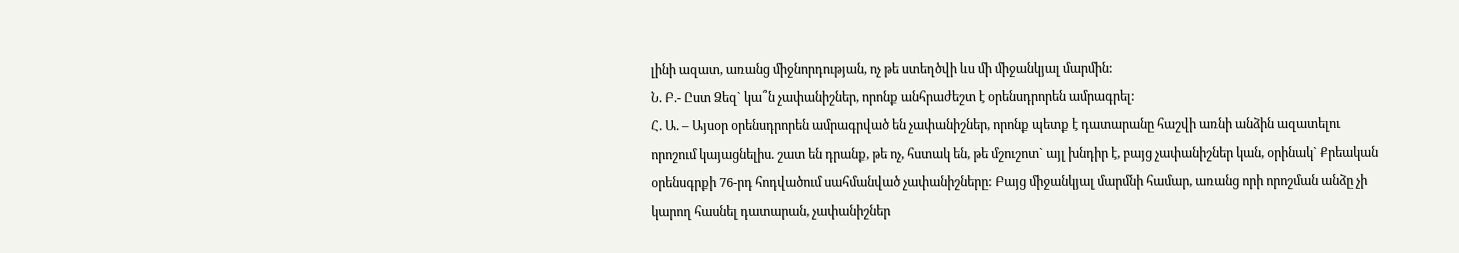լինի ազատ, առանց միջնորդության, ոչ թե ստեղծվի ևս մի միջանկյալ մարմին:
Ն. Բ.- Ըստ Ձեզ` կա՞ն չափանիշներ, որոնք անհրաժեշտ է օրենսդրորեն ամրագրել:
Հ. Ա. – Այսօր օրենսդրորեն ամրագրված են չափանիշներ, որոնք պետք է դատարանը հաշվի առնի անձին ազատելու որոշում կայացնելիս. շատ են դրանք, թե ոչ, հստակ են, թե մշուշոտ` այլ խնդիր է, բայց չափանիշներ կան, օրինակ` Քրեական օրենսգրքի 76-րդ հոդվածում սահմանված չափանիշները: Բայց միջանկյալ մարմնի համար, առանց որի որոշման անձը չի կարող հասնել դատարան, չափանիշներ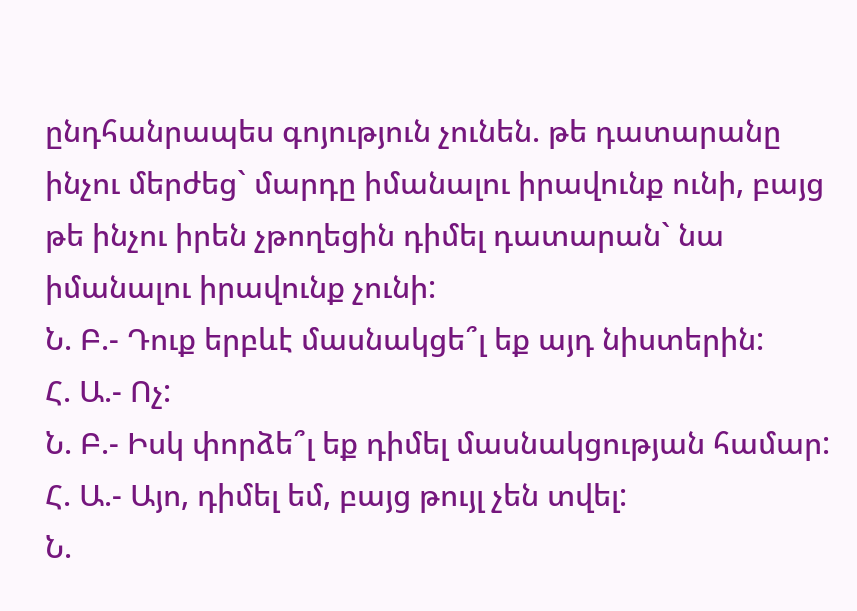ընդհանրապես գոյություն չունեն. թե դատարանը ինչու մերժեց` մարդը իմանալու իրավունք ունի, բայց թե ինչու իրեն չթողեցին դիմել դատարան` նա իմանալու իրավունք չունի:
Ն. Բ.- Դուք երբևէ մասնակցե՞լ եք այդ նիստերին:
Հ. Ա.- Ոչ:
Ն. Բ.- Իսկ փորձե՞լ եք դիմել մասնակցության համար:
Հ. Ա.- Այո, դիմել եմ, բայց թույլ չեն տվել:
Ն.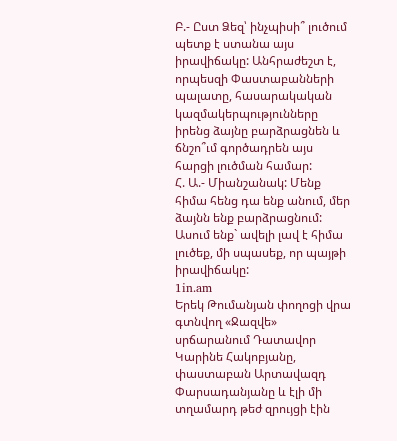Բ.- Ըստ Ձեզ՝ ինչպիսի՞ լուծում պետք է ստանա այս իրավիճակը: Անհրաժեշտ է, որպեսզի Փաստաբանների պալատը, հասարակական կազմակերպությունները իրենց ձայնը բարձրացնեն և ճնշո՞ւմ գործադրեն այս հարցի լուծման համար:
Հ. Ա.- Միանշանակ: Մենք հիմա հենց դա ենք անում, մեր ձայնն ենք բարձրացնում: Ասում ենք` ավելի լավ է հիմա լուծեք, մի սպասեք, որ պայթի իրավիճակը:
1in.am
Երեկ Թումանյան փողոցի վրա գտնվող «Ջազվե» սրճարանում Դատավոր Կարինե Հակոբյանը, փաստաբան Արտավազդ Փարսադանյանը և էլի մի տղամարդ թեժ զրույցի էին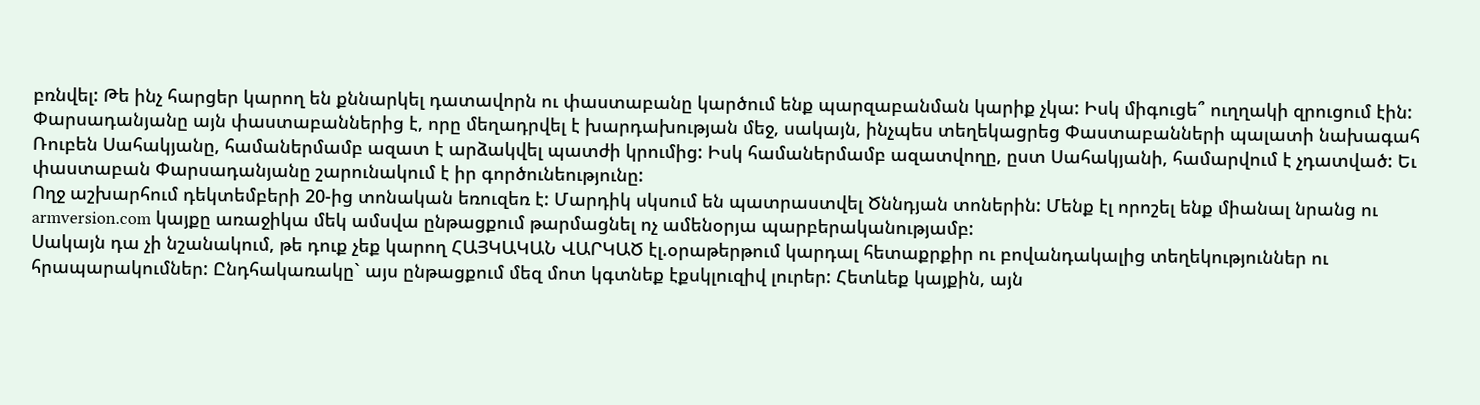բռնվել: Թե ինչ հարցեր կարող են քննարկել դատավորն ու փաստաբանը կարծում ենք պարզաբանման կարիք չկա: Իսկ միգուցե՞ ուղղակի զրուցում էին:
Փարսադանյանը այն փաստաբաններից է, որը մեղադրվել է խարդախության մեջ, սակայն, ինչպես տեղեկացրեց Փաստաբանների պալատի նախագահ Ռուբեն Սահակյանը, համաներմամբ ազատ է արձակվել պատժի կրումից: Իսկ համաներմամբ ազատվողը, ըստ Սահակյանի, համարվում է չդատված: Եւ փաստաբան Փարսադանյանը շարունակում է իր գործունեությունը:
Ողջ աշխարհում դեկտեմբերի 20-ից տոնական եռուզեռ է: Մարդիկ սկսում են պատրաստվել Ծննդյան տոներին: Մենք էլ որոշել ենք միանալ նրանց ու armversion.com կայքը առաջիկա մեկ ամսվա ընթացքում թարմացնել ոչ ամենօրյա պարբերականությամբ:
Սակայն դա չի նշանակում, թե դուք չեք կարող ՀԱՅԿԱԿԱՆ ՎԱՐԿԱԾ էլ.օրաթերթում կարդալ հետաքրքիր ու բովանդակալից տեղեկություններ ու հրապարակումներ: Ընդհակառակը` այս ընթացքում մեզ մոտ կգտնեք էքսկլուզիվ լուրեր: Հետևեք կայքին, այն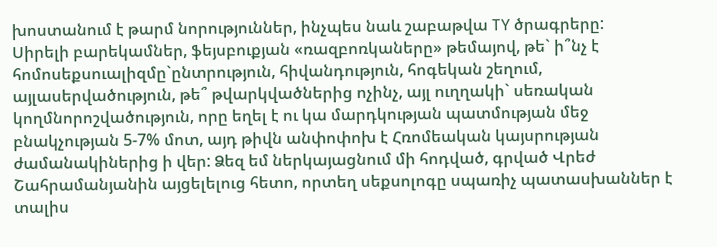խոստանում է թարմ նորություններ, ինչպես նաև շաբաթվա TY ծրագրերը:
Սիրելի բարեկամներ, ֆեյսբուքյան «ռազբոռկաները» թեմայով, թե` ի՞նչ է հոմոսեքսուալիզմը`ընտրություն, հիվանդություն, հոգեկան շեղում, այլասերվածություն, թե՞ թվարկվածներից ոչինչ, այլ ուղղակի` սեռական կողմնորոշվածություն, որը եղել է ու կա մարդկության պատմության մեջ բնակչության 5-7% մոտ, այդ թիվն անփոփոխ է Հռոմեական կայսրության ժամանակիներից ի վեր: Ձեզ եմ ներկայացնում մի հոդված, գրված Վրեժ Շահրամանյանին այցելելուց հետո, որտեղ սեքսոլոգը սպառիչ պատասխաններ է տալիս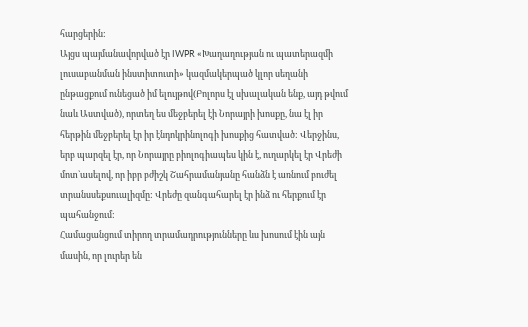հարցերին:
Այցս պայմանավորված էր IWPR «Խաղաղության ու պատերազմի լուսաբանման ինստիտուտի» կազմակերպած կլոր սեղանի ընթացքում ունեցած իմ ելույթով(Բոլորս էլ սխալական ենք, այդ թվում նաև Աստված), որտեղ ես մեջբերել էի Նորայրի խոսքը, նա էլ իր հերթին մեջբերել էր իր էնդոկրինոլոգի խոսքից հատված: Վերջինս, երբ պարզել էր, որ Նորայրը բիոլոգիապես կին է, ուղարկել էր Վրեժի մոտ`ասելով, որ իբր բժիշկ Շահրամանյանը հանձն է առնում բուժել տրանսսեքսուալիզմը: Վրեժը զանգահարել էր ինձ ու հերքում էր պահանջում:
Համացանցում տիրող տրամադրությունները ևս խոսում էին այն մասին, որ լուրեր են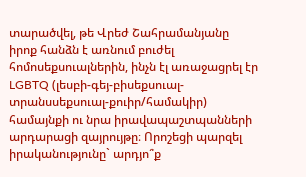տարածվել, թե Վրեժ Շահրամանյանը իրոք հանձն է առնում բուժել հոմոսեքսուալներին, ինչն էլ առաջացրել էր LGBTQ (լեսբի-գեյ-բիսեքսուալ-տրանսսեքսուալ-քուիր/համակիր) համայնքի ու նրա իրավապաշտպանների արդարացի զայրույթը։ Որոշեցի պարզել իրականությունը` արդյո՞ք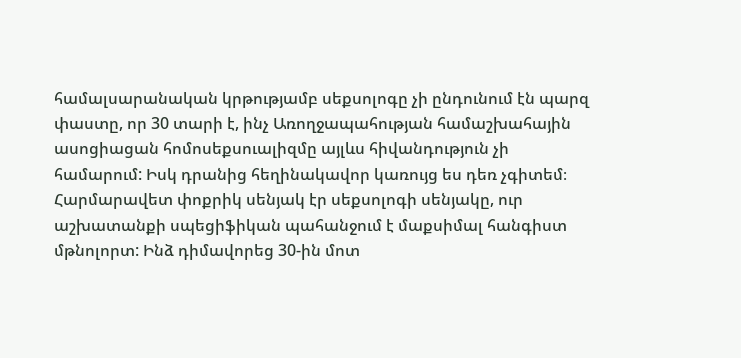համալսարանական կրթությամբ սեքսոլոգը չի ընդունում էն պարզ փաստը, որ 30 տարի է, ինչ Առողջապահության համաշխահային ասոցիացան հոմոսեքսուալիզմը այլևս հիվանդություն չի համարում: Իսկ դրանից հեղինակավոր կառույց ես դեռ չգիտեմ։
Հարմարավետ փոքրիկ սենյակ էր սեքսոլոգի սենյակը, ուր աշխատանքի սպեցիֆիկան պահանջում է մաքսիմալ հանգիստ մթնոլորտ: Ինձ դիմավորեց 30-ին մոտ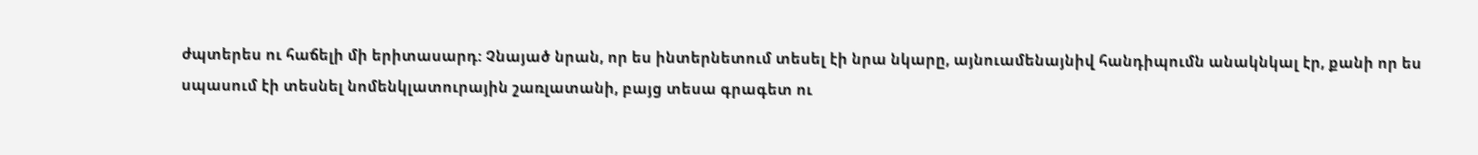ժպտերես ու հաճելի մի երիտասարդ: Չնայած նրան, որ ես ինտերնետում տեսել էի նրա նկարը, այնուամենայնիվ հանդիպումն անակնկալ էր, քանի որ ես սպասում էի տեսնել նոմենկլատուրային շառլատանի, բայց տեսա գրագետ ու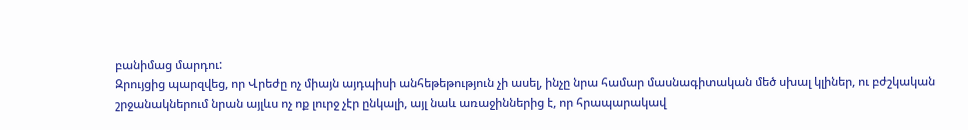բանիմաց մարդու:
Զրույցից պարզվեց, որ Վրեժը ոչ միայն այդպիսի անհեթեթություն չի ասել, ինչը նրա համար մասնագիտական մեծ սխալ կլիներ, ու բժշկական շրջանակներում նրան այլևս ոչ ոք լուրջ չէր ընկալի, այլ նաև առաջիններից է, որ հրապարակավ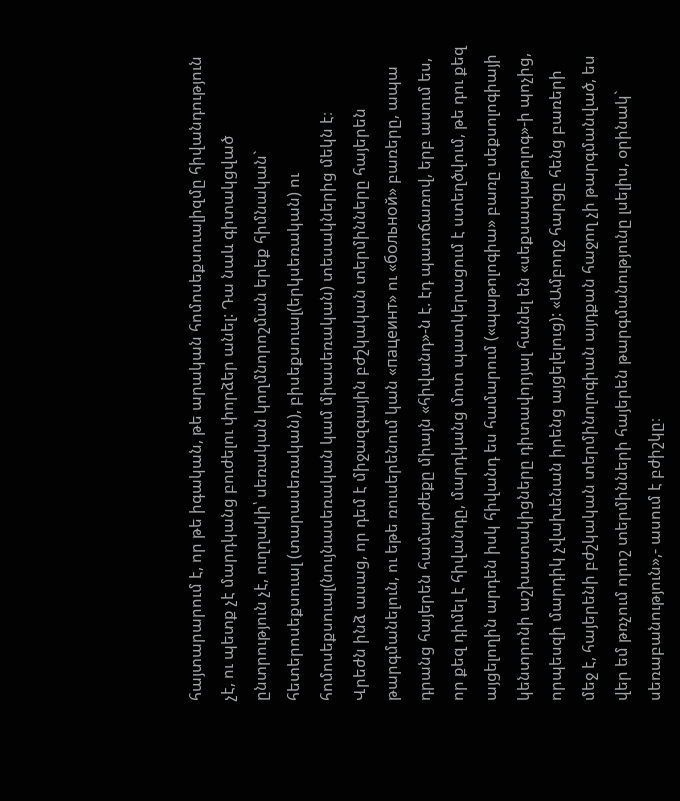հայտարարում է, որ թե իգական, թե արական հոմոսեքսուալիզմը հիվանդություն չէ, ու պետք չէ մարդկանց բուժելու փորձեր անել: Դա նաև գիտակցված ընտրություն չէ, ուղղակի՝ սեռական կողմնորոշման երեք հիմնական` հետերոսեքսուալ (տարասեռական), բիսեքսուալ(երկսեռական) ու հոմոսեքսուալ(նույնասեռական կամ միասեռական) տեսակներից մեկն է։
Վրեժն ինձ ասաց, որ դեմ է միջազգային բժշկական տերմինները հայերեն թարգմանելուն, ու եթե ռուսերենում կան «пацеинт» ու «больной» բառերը, ապա դրանց հայերեն համարժեքը միայն «հիվանդ»-ն է. էդ պատճառով, երբ ասում ես, որ քեզ դիմել է հիվանդը, մարդկանց մոտ պատկերացում է ստեղծվում, թե դու քեզ այցելողին արդեն իսկ հիվանդ ես համարում («պաթոլոգիա» բառը սեքսոլոգիայի կենտրոնի աշխատակիցները դիտավորյալ հանել են «սեքսապաթոլոգ»-ի պոչից, որպեսզի մարդիկ չվախենան իրենց այցելելուց): «Ամբողջ հարցը հենց բառերի մեջ է, հայերենի բժշկական տերմինոլոգիան այդքան հաջող չի թարգմանված, ես վեր եմ թռչում որոշ տերմինների հայերեն թարգմանությունը լսելիս, օրինակ` սեռաբանություն»,- ասում է բժիշկը։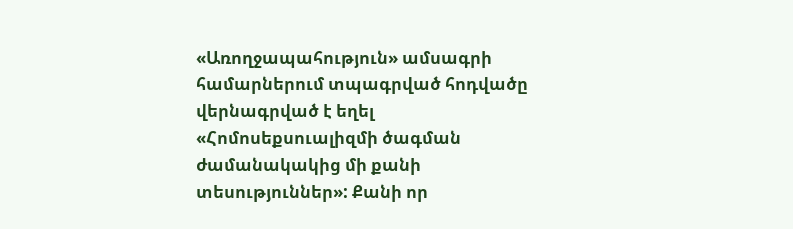«Առողջապահություն» ամսագրի համարներում տպագրված հոդվածը վերնագրված է եղել «Հոմոսեքսուալիզմի ծագման ժամանակակից մի քանի տեսություններ»: Քանի որ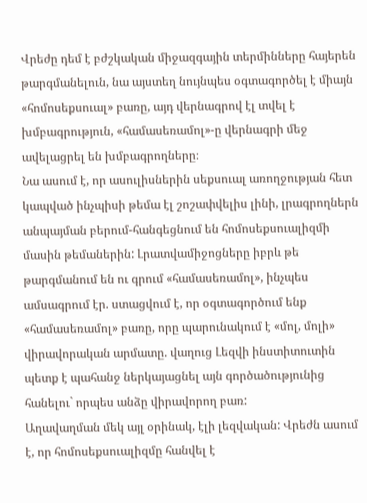Վրեժը դեմ է բժշկական միջազգային տերմինները հայերեն թարգմանելուն, նա այստեղ նույնպես օգտագործել է միայն «հոմոսեքսուալ» բառը, այդ վերնագրով էլ տվել է խմբագրություն, «համասեռամոլ»-ը վերնագրի մեջ ավելացրել են խմբագրողները։
Նա ասում է, որ ասուլիսներին սեքսուալ առողջության հետ կապված ինչպիսի թեմա էլ շոշափվելիս լինի, լրագրողներն անպայման բերում-հանգեցնում են հոմոսեքսուալիզմի մասին թեմաներին: Լրատվամիջոցները իբրև թե թարգմանում են ու գրում «համասեռամոլ», ինչպես ամսագրում էր. ստացվում է, որ օգտագործում ենք «համասեռամոլ» բառը, որը պարունակում է «մոլ, մոլի» վիրավորական արմատը. վաղուց Լեզվի ինստիտուտին պետք է պահանջ ներկայացնել այն գործածությունից հանելու` որպես անձը վիրավորող բառ:
Աղավաղման մեկ այլ օրինակ, էլի լեզվական: Վրեժն ասում է, որ հոմոսեքսուալիզմը հանվել է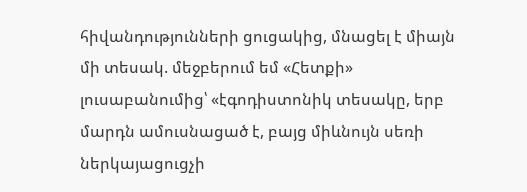հիվանդությունների ցուցակից, մնացել է միայն մի տեսակ. մեջբերում եմ «Հետքի» լուսաբանումից՝ «էգոդիստոնիկ տեսակը, երբ մարդն ամուսնացած է, բայց միևնույն սեռի ներկայացուցչի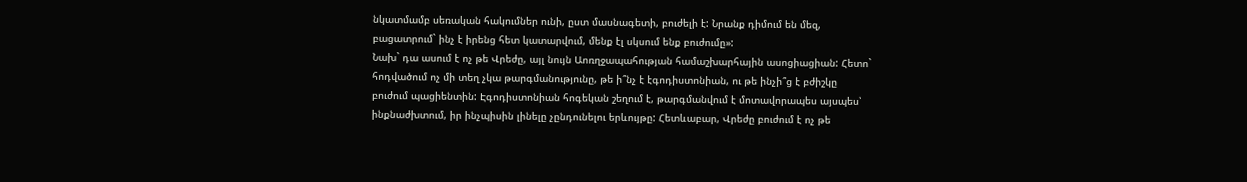նկատմամբ սեռական հակումներ ունի, ըստ մասնագետի, բուժելի է: Նրանք դիմում են մեզ, բացատրում` ինչ է իրենց հետ կատարվում, մենք էլ սկսում ենք բուժումը»:
Նախ` դա ասում է ոչ թե Վրեժը, այլ նույն Աոռղջապահության համաշխարհային ասոցիացիան: Հետո` հոդվածում ոչ մի տեղ չկա թարգմանությունը, թե ի՞նչ է էգոդիստոնիան, ու թե ինչի՞ց է բժիշկը բուժում պացիենտին: Էգոդիստոնիան հոգեկան շեղում է, թարգմանվում է մոտավորապես այսպես՝ ինքնաժխտում, իր ինչպիսին լինելը չընդունելու երևույթը: Հետևաբար, Վրեժը բուժում է ոչ թե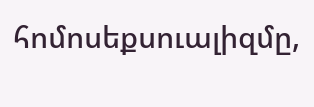հոմոսեքսուալիզմը,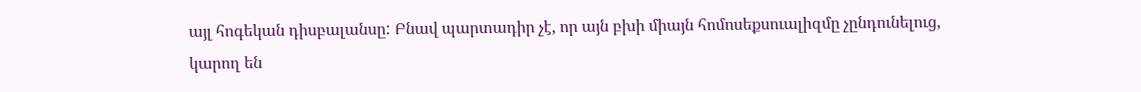այլ հոգեկան դիսբալանսը: Բնավ պարտադիր չէ, որ այն բխի միայն հոմոսեքսուալիզմը չընդունելուց, կարող են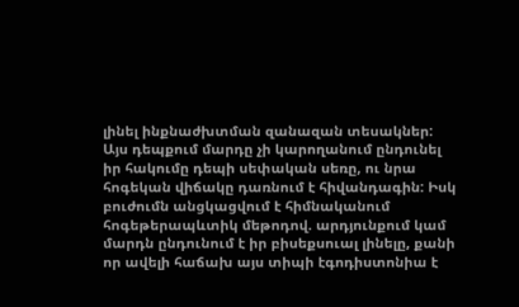լինել ինքնաժխտման զանազան տեսակներ:
Այս դեպքում մարդը չի կարողանում ընդունել իր հակումը դեպի սեփական սեռը, ու նրա հոգեկան վիճակը դառնում է հիվանդագին: Իսկ բուժումն անցկացվում է հիմնականում հոգեթերապևտիկ մեթոդով. արդյունքում կամ մարդն ընդունում է իր բիսեքսուալ լինելը, քանի որ ավելի հաճախ այս տիպի էգոդիստոնիա է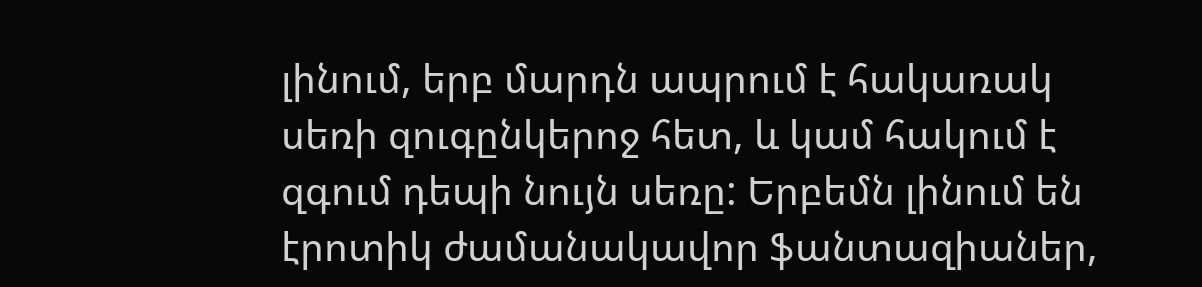լինում, երբ մարդն ապրում է հակառակ սեռի զուգընկերոջ հետ, և կամ հակում է զգում դեպի նույն սեռը: Երբեմն լինում են էրոտիկ ժամանակավոր ֆանտազիաներ,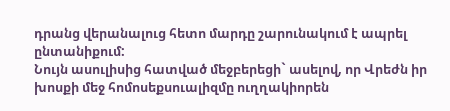դրանց վերանալուց հետո մարդը շարունակում է ապրել ընտանիքում:
Նույն ասուլիսից հատված մեջբերեցի` ասելով, որ Վրեժն իր խոսքի մեջ հոմոսեքսուալիզմը ուղղակիորեն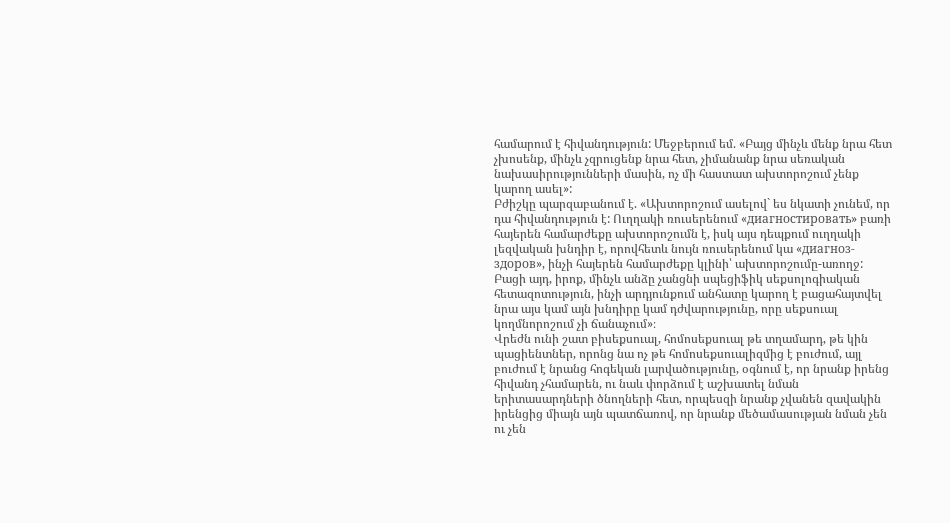համարում է հիվանդություն: Մեջբերում եմ. «Բայց մինչև մենք նրա հետ չխոսենք, մինչև չզրուցենք նրա հետ, չիմանանք նրա սեռական նախասիրությունների մասին, ոչ մի հաստատ ախտորոշում չենք կարող ասել»:
Բժիշկը պարզաբանում է. «Ախտորոշում ասելով` ես նկատի չունեմ, որ դա հիվանդություն է: Ուղղակի ռուսերենում «диагностировать» բառի հայերեն համարժեքը ախտորոշումն է, իսկ այս դեպքում ուղղակի լեզվական խնդիր է, որովհետև նույն ռուսերենում կա «диагноз-здоров», ինչի հայերեն համարժեքը կլինի՝ ախտորոշումը-առողջ: Բացի այդ, իրոք, մինչև անձը չանցնի սպեցիֆիկ սեքսոլոգիական հետազոտություն, ինչի արդյունքում անհատը կարող է բացահայտվել նրա այս կամ այն խնդիրը կամ դժվարությունը, որը սեքսուալ կողմնորոշում չի ճանաչում»։
Վրեժն ունի շատ բիսեքսուալ, հոմոսեքսուալ թե տղամարդ, թե կին պացիենտներ, որոնց նա ոչ թե հոմոսեքսուալիզմից է բուժում, այլ բուժում է նրանց հոգեկան լարվածությունը, օգնում է, որ նրանք իրենց հիվանդ չհամարեն, ու նաև փորձում է աշխատել նման երիտասարդների ծնողների հետ, որպեսզի նրանք չվանեն զավակին իրենցից միայն այն պատճառով, որ նրանք մեծամասության նման չեն ու չեն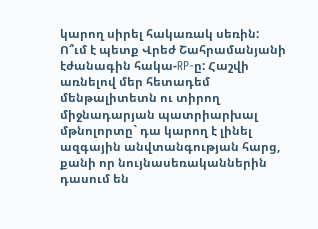կարող սիրել հակառակ սեռին:
Ո՞ւմ է պետք Վրեժ Շահրամանյանի էժանագին հակա-RP-ը: Հաշվի առնելով մեր հետադեմ մենթալիտետն ու տիրող միջնադարյան պատրիարխալ մթնոլորտը` դա կարող է լինել ազգային անվտանգության հարց, քանի որ նույնասեռականներին դասում են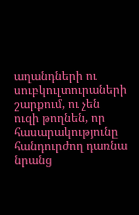աղանդների ու սուբկուլտուրաների շարքում, ու չեն ուզի թողնեն, որ հասարակությունը հանդուրժող դառնա նրանց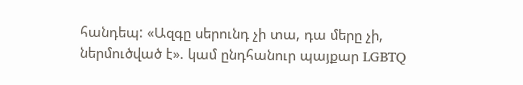հանդեպ: «Ազգը սերունդ չի տա, դա մերը չի, ներմուծված է». կամ ընդհանուր պայքար LGBTQ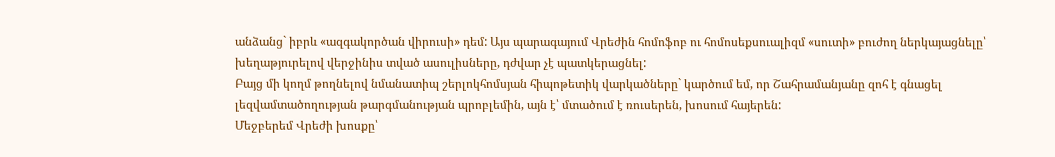անձանց` իբրև «ազգակործան վիրուսի» դեմ: Այս պարագայում Վրեժին հոմոֆոբ ու հոմոսեքսուալիզմ «սուտի» բուժող ներկայացնելը՝ խեղաթյուրելով վերջինիս տված ասուլիսները, դժվար չէ պատկերացնել:
Բայց մի կողմ թողնելով նմանատիպ շերլոկհոմսյան հիպոթետիկ վարկածները` կարծում եմ, որ Շահրամանյանը զոհ է գնացել լեզվամտածողության թարգմանության պրոբլեմին, այն է՝ մտածում է ռուսերեն, խոսում հայերեն:
Մեջբերեմ Վրեժի խոսքը՝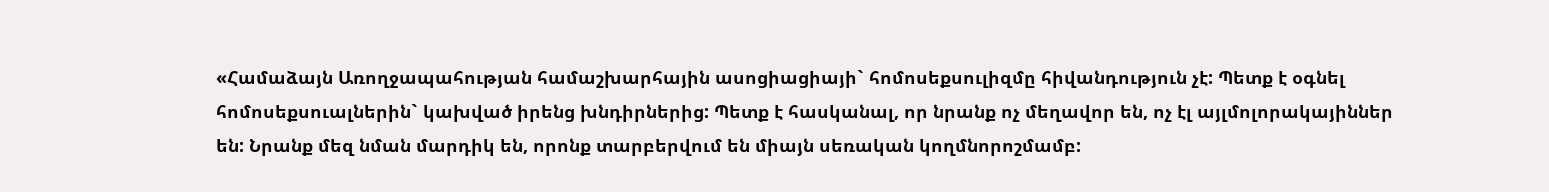«Համաձայն Առողջապահության համաշխարհային ասոցիացիայի` հոմոսեքսուլիզմը հիվանդություն չէ: Պետք է օգնել հոմոսեքսուալներին` կախված իրենց խնդիրներից: Պետք է հասկանալ, որ նրանք ոչ մեղավոր են, ոչ էլ այլմոլորակայիններ են: Նրանք մեզ նման մարդիկ են, որոնք տարբերվում են միայն սեռական կողմնորոշմամբ: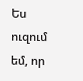Ես ուզում եմ, որ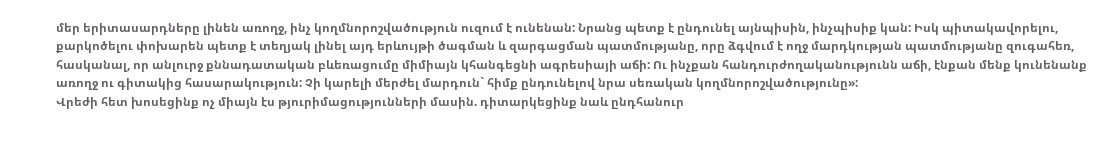մեր երիտասարդները լինեն առողջ, ինչ կողմնորոշվածություն ուզում է ունենան: Նրանց պետք է ընդունել այնպիսին, ինչպիսիք կան: Իսկ պիտակավորելու, քարկոծելու փոխարեն պետք է տեղյակ լինել այդ երևույթի ծագման և զարգացման պատմությանը, որը ձգվում է ողջ մարդկության պատմությանը զուգահեռ, հասկանալ, որ անլուրջ քննադատական բևեռացումը միմիայն կհանգեցնի ագրեսիայի աճի: Ու ինչքան հանդուրժողականությունն աճի, էնքան մենք կունենանք առողջ ու գիտակից հասարակություն: Չի կարելի մերժել մարդուն` հիմք ընդունելով նրա սեռական կողմնորոշվածությունը»:
Վրեժի հետ խոսեցինք ոչ միայն էս թյուրիմացությունների մասին. դիտարկեցինք նաև ընդհանուր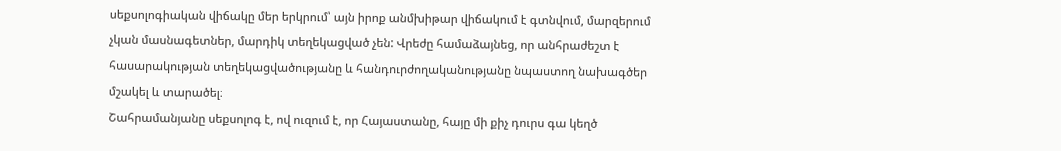սեքսոլոգիական վիճակը մեր երկրում՝ այն իրոք անմխիթար վիճակում է գտնվում, մարզերում չկան մասնագետներ, մարդիկ տեղեկացված չեն: Վրեժը համաձայնեց, որ անհրաժեշտ է հասարակության տեղեկացվածությանը և հանդուրժողականությանը նպաստող նախագծեր մշակել և տարածել։
Շահրամանյանը սեքսոլոգ է, ով ուզում է, որ Հայաստանը, հայը մի քիչ դուրս գա կեղծ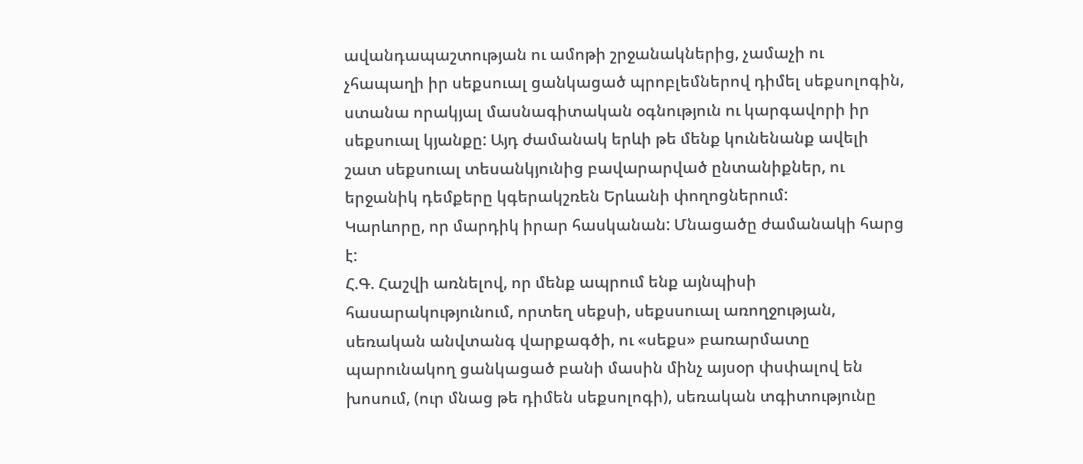ավանդապաշտության ու ամոթի շրջանակներից, չամաչի ու չհապաղի իր սեքսուալ ցանկացած պրոբլեմներով դիմել սեքսոլոգին, ստանա որակյալ մասնագիտական օգնություն ու կարգավորի իր սեքսուալ կյանքը: Այդ ժամանակ երևի թե մենք կունենանք ավելի շատ սեքսուալ տեսանկյունից բավարարված ընտանիքներ, ու երջանիկ դեմքերը կգերակշռեն Երևանի փողոցներում:
Կարևորը, որ մարդիկ իրար հասկանան: Մնացածը ժամանակի հարց է:
Հ.Գ. Հաշվի առնելով, որ մենք ապրում ենք այնպիսի հասարակությունում, որտեղ սեքսի, սեքսսուալ առողջության, սեռական անվտանգ վարքագծի, ու «սեքս» բառարմատը պարունակող ցանկացած բանի մասին մինչ այսօր փսփալով են խոսում, (ուր մնաց թե դիմեն սեքսոլոգի), սեռական տգիտությունը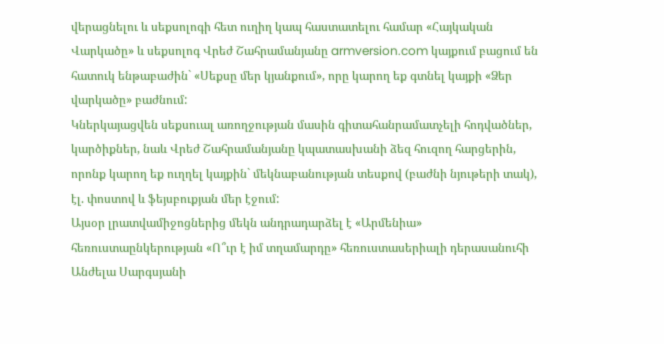վերացնելու և սեքսոլոգի հետ ուղիղ կապ հաստատելու համար «Հայկական Վարկածը» և սեքսոլոգ Վրեժ Շահրամանյանը armversion.com կայքում բացում են հատուկ ենթաբաժին` «Սեքսը մեր կյանքում», որը կարող եք գտնել կայքի «Ձեր վարկածը» բաժնում:
Կներկայացվեն սեքսուալ առողջության մասին գիտահանրամատչելի հոդվածներ, կարծիքներ, նաև Վրեժ Շահրամանյանը կպատասխանի ձեզ հուզող հարցերին, որոնք կարող եք ուղղել կայքին` մեկնաբանության տեսքով (բաժնի նյութերի տակ), էլ. փոստով և ֆեյսբուքյան մեր էջում:
Այսօր լրատվամիջոցներից մեկն անդրադարձել է «Արմենիա» հեռուստաընկերության «Ո՞ւր է իմ տղամարդը» հեռուստասերիալի դերասանուհի Անժելա Սարգսյանի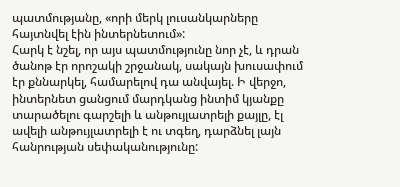պատմությանը, «որի մերկ լուսանկարները հայտնվել էին ինտերնետում»:
Հարկ է նշել, որ այս պատմությունը նոր չէ, և դրան ծանոթ էր որոշակի շրջանակ, սակայն խուսափում էր քննարկել, համարելով դա անվայել. Ի վերջո, ինտերնետ ցանցում մարդկանց ինտիմ կյանքը տարածելու գարշելի և անթույլատրելի քայլը, էլ ավելի անթույլատրելի է ու տգեղ, դարձնել լայն հանրության սեփականությունը: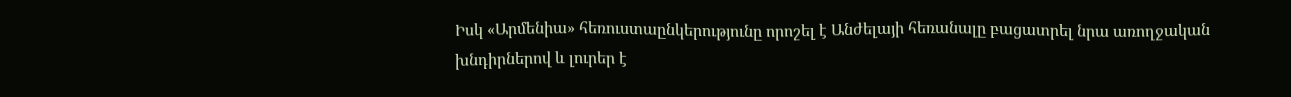Իսկ «Արմենիա» հեռուստաընկերությունը որոշել է Անժելայի հեռանալը բացատրել նրա առողջական խնդիրներով և լուրեր է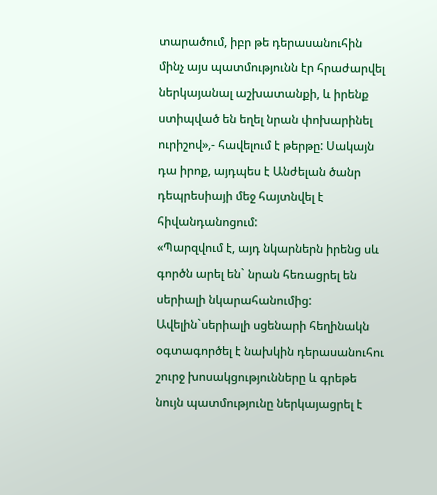տարածում, իբր թե դերասանուհին մինչ այս պատմությունն էր հրաժարվել ներկայանալ աշխատանքի, և իրենք ստիպված են եղել նրան փոխարինել ուրիշով»,- հավելում է թերթը: Սակայն դա իրոք, այդպես է Անժելան ծանր դեպրեսիայի մեջ հայտնվել է հիվանդանոցում:
«Պարզվում է, այդ նկարներն իրենց սև գործն արել են` նրան հեռացրել են սերիալի նկարահանումից: Ավելին`սերիալի սցենարի հեղինակն օգտագործել է նախկին դերասանուհու շուրջ խոսակցությունները և գրեթե նույն պատմությունը ներկայացրել է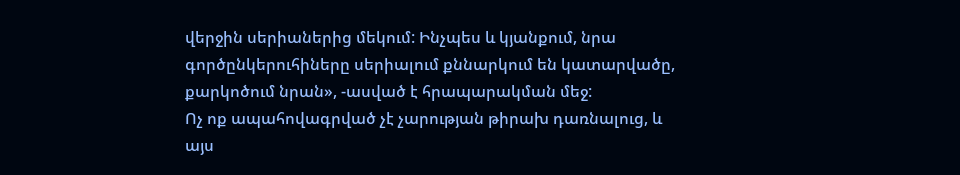վերջին սերիաներից մեկում: Ինչպես և կյանքում, նրա գործընկերուհիները սերիալում քննարկում են կատարվածը, քարկոծում նրան», -ասված է հրապարակման մեջ:
Ոչ ոք ապահովագրված չէ չարության թիրախ դառնալուց, և այս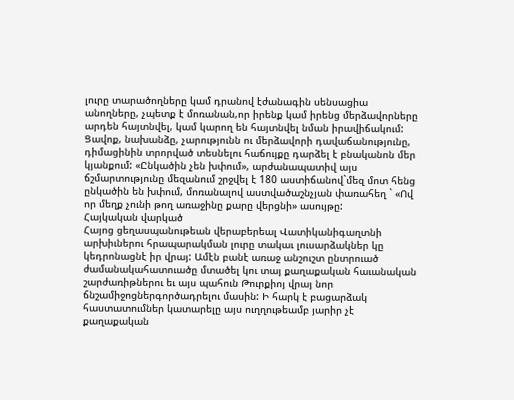լուրը տարածողները կամ դրանով էժանագին սենսացիա անողները, չպետք է մոռանան,որ իրենք կամ իրենց մերձավորները արդեն հայտնվել, կամ կարող են հայտնվել նման իրավիճակում:
Ցավոք, նախանձը, չարությունն ու մերձավորի դավաճանությունը, դիմացինին տրորված տեսնելու հաճույքը դարձել է բնականոն մեր կյանքում: «Ընկածին չեն խփում», արժանապատիվ այս ճշմարտությունը մեզանում շրջվել է 180 աստիճանով`մեզ մոտ հենց ընկածին են խփում, մոռանալով աստվածաշնչյան փառահեղ ` «Ով որ մեղք չունի թող առաջինը քարը վերցնի» ասույթը:
Հայկական վարկած
Հայոց ցեղասպանութեան վերաբերեալ Վատիկանիգաղտնի արխիւներու հրապարակման լուրը տակաւ լուսարձակներ կը կեդրոնացնէ իր վրայ: Ամէն բանէ առաջ անշուշտ ընտրուած ժամանակահատուածը մտածել կու տայ քաղաքական հաւանական շարժառիթներու եւ այս պահուն Թուրքիոյ վրայ նոր ճնշամիջոցներգործադրելու մասին: Ի հարկ է բացարձակ հաստատումներ կատարելը այս ուղղութեամբ յարիր չէ քաղաքական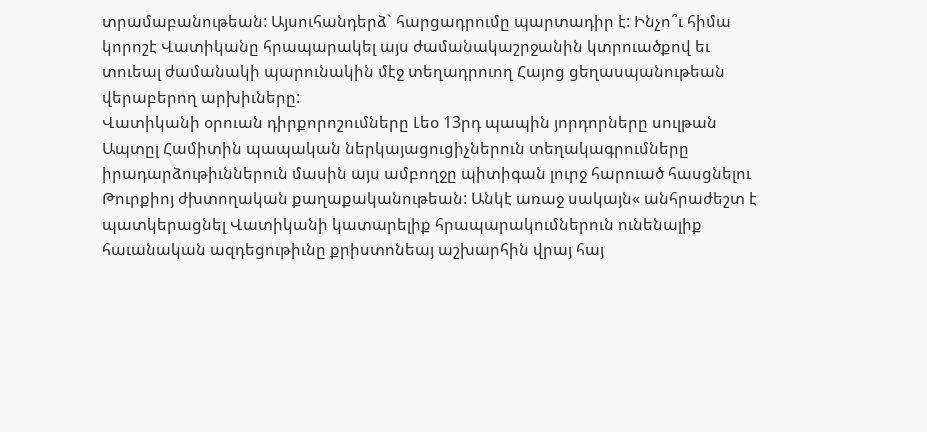տրամաբանութեան: Այսուհանդերձ` հարցադրումը պարտադիր է: Ինչո՞ւ հիմա կորոշէ Վատիկանը հրապարակել այս ժամանակաշրջանին կտրուածքով եւ տուեալ ժամանակի պարունակին մէջ տեղադրուող Հայոց ցեղասպանութեան վերաբերող արխիւները:
Վատիկանի օրուան դիրքորոշումները Լեօ 13րդ պապին յորդորները սուլթան Ապտըլ Համիտին պապական ներկայացուցիչներուն տեղակագրումները իրադարձութիւններուն մասին այս ամբողջը պիտիգան լուրջ հարուած հասցնելու Թուրքիոյ ժխտողական քաղաքականութեան: Անկէ առաջ սակայն« անհրաժեշտ է պատկերացնել Վատիկանի կատարելիք հրապարակումներուն ունենալիք հաւանական ազդեցութիւնը քրիստոնեայ աշխարհին վրայ հայ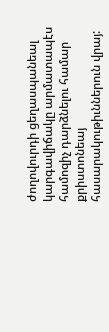ժողովուրդի ցեղասպանեալ կարգավիճակը արմատապէս համոզիչ դարձնելու համար քրիստոնեայ հասարակութիւններուն վրայ: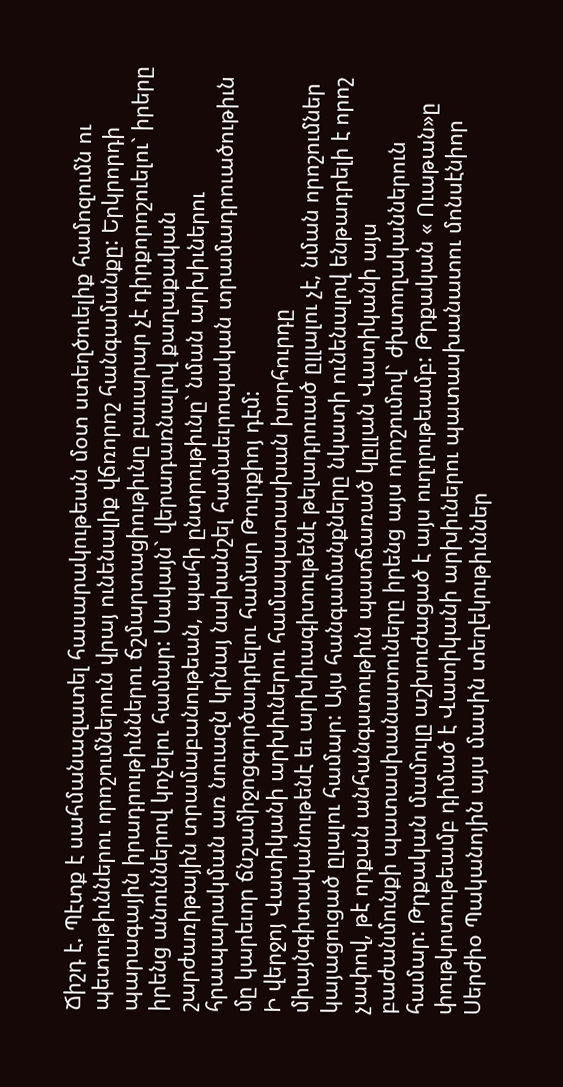Ճիշդ է. Պէտք է սահմանազատել հասարակութեան մօտ ստեղծուելիք համոզումն ու պետութիւններու որոշումներուն վրայ ունենալիք վճռորոշ հանգամանքը: Երկրորդի պարագային իրադրութիւններու ճշմարտացիութիւնը բաւարար չէ դիրքորոշուելու` իրերը իրենց անուններով կոչելու համար: Սակայն` վերադառնալով քաղաքական շարժառիթային տրամաբանութեան, պահի ընտրութիւնը` նման արխիւներու հրապարակման առ նուազն կրնայ նախանշել համաեւրոպական տրամադրուածութիւն մը կարեւոր ճնշամիջոցգործադրելու համար Թուրքիոյ դէմ:
Ի վերջոյ Վատիկանի արխիւներու համապատասխան խորհուրդը միայնգիտականութենէ եւ արխիւագիտութենէ թելադրուած ըլլալու չէ, նման որոշումներ կայացուցած ըլալու համար: Այս հանգամանքները նկատի ունենալով ենթադրելի է որոշ չափով, թէ որքան անհանգստութիւն պատճառած կըլլան Վատիկանի այս բաժանմունքի պատասխանատուները իրենց այս որոշումով` ժխտողականներուն համար: Թրքական մամուլը աշխուժացած է այս ուղղութեամբ: Թրքական « Ուաթան»ը փութկոտութեամբ դիմած է Վատիկանի արխիւներու պատասխանատու մոնսէնիոր Սերժիօ Պականոյին այս մասին տեղեկութիւններ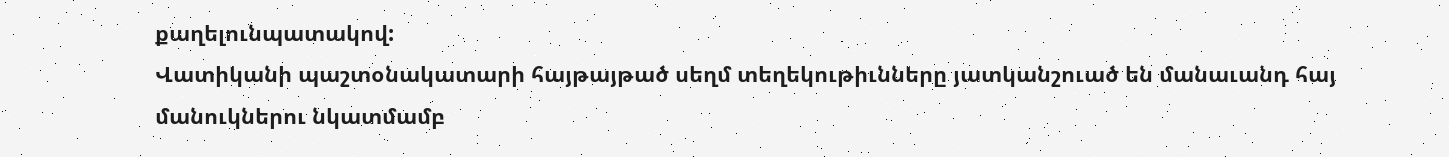քաղելունպատակով:
Վատիկանի պաշտօնակատարի հայթայթած սեղմ տեղեկութիւնները յատկանշուած են մանաւանդ հայ մանուկներու նկատմամբ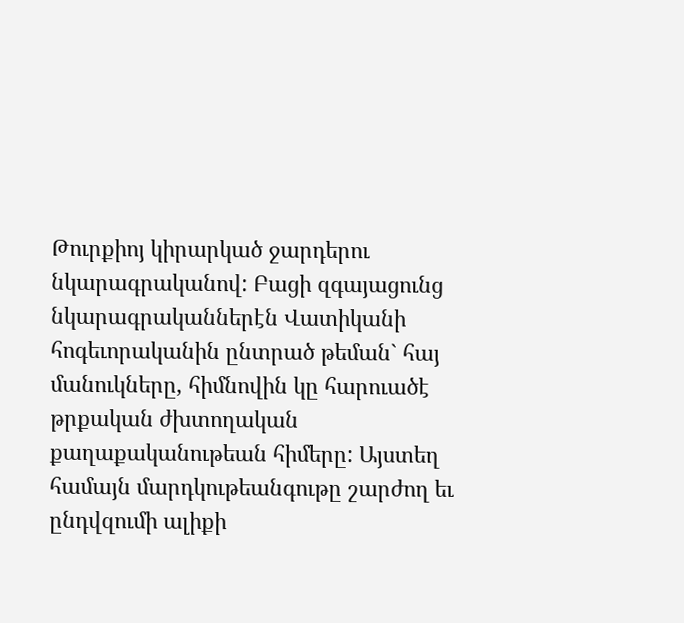Թուրքիոյ կիրարկած ջարդերու նկարագրականով: Բացի զգայացունց նկարագրականներէն Վատիկանի հոգեւորականին ընտրած թեման` հայ մանուկները, հիմնովին կը հարուածէ թրքական ժխտողական քաղաքականութեան հիմերը: Այստեղ համայն մարդկութեանգութը շարժող եւ ընդվզումի ալիքի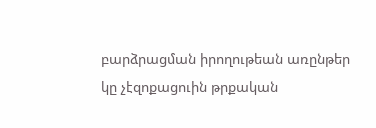բարձրացման իրողութեան առընթեր կը չէզոքացուին թրքական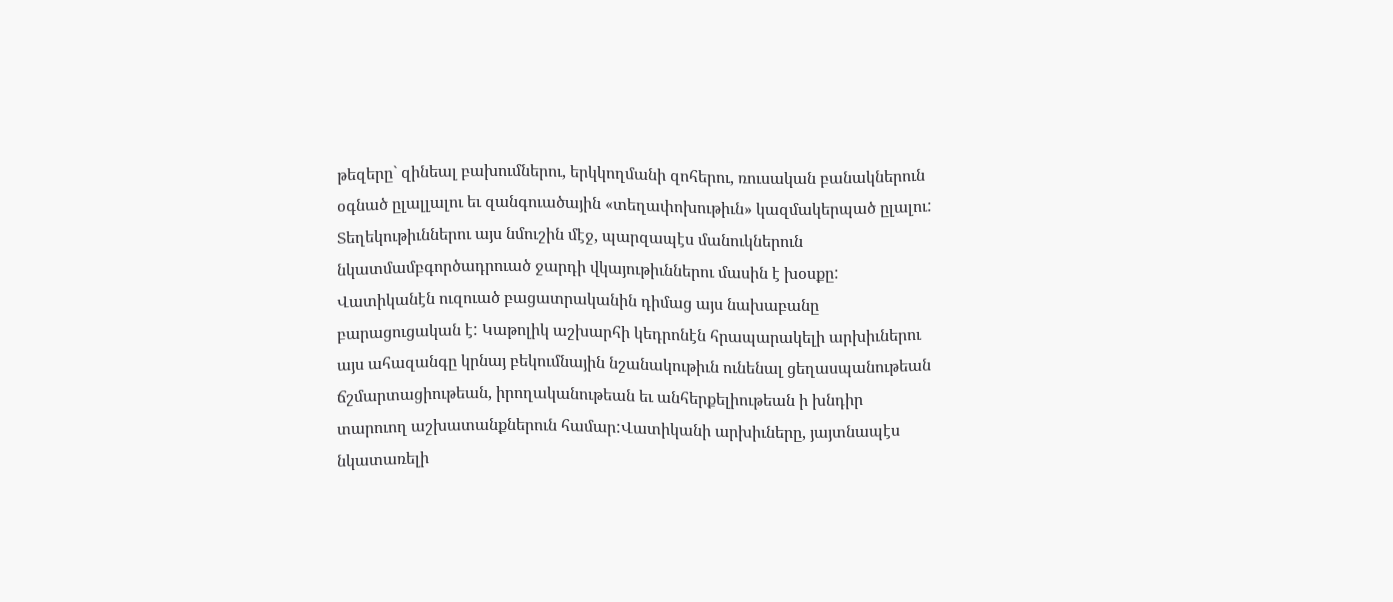թեզերը` զինեալ բախումներու, երկկողմանի զոհերու, ռուսական բանակներուն օգնած ըլալլալու եւ զանգուածային «տեղափոխութիւն» կազմակերպած ըլալու: Տեղեկութիւններու այս նմուշին մէջ, պարզապէս մանուկներուն նկատմամբգործադրուած ջարդի վկայութիւններու մասին է խօսքը: Վատիկանէն ուզուած բացատրականին դիմաց այս նախաբանը բարացուցական է: Կաթոլիկ աշխարհի կեդրոնէն հրապարակելի արխիւներու այս ահազանգը կրնայ բեկումնային նշանակութիւն ունենալ ցեղասպանութեան ճշմարտացիութեան, իրողականութեան եւ անհերքելիութեան ի խնդիր տարուող աշխատանքներուն համար:Վատիկանի արխիւները, յայտնապէս նկատառելի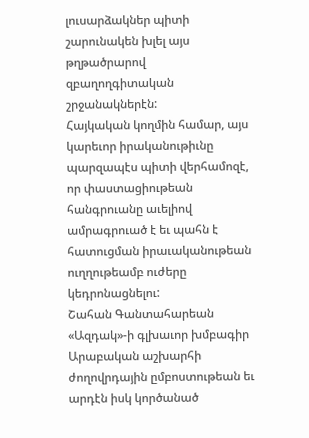լուսարձակներ պիտի շարունակեն խլել այս թղթածրարով զբաղողգիտական շրջանակներէն:
Հայկական կողմին համար, այս կարեւոր իրականութիւնը պարզապէս պիտի վերհամոզէ, որ փաստացիութեան հանգրուանը աւելիով ամրագրուած է եւ պահն է հատուցման իրաւականութեան ուղղութեամբ ուժերը կեդրոնացնելու:
Շահան Գանտահարեան
«Ազդակ»‑ի գլխաւոր խմբագիր
Արաբական աշխարհի ժողովրդային ըմբոստութեան եւ արդէն իսկ կործանած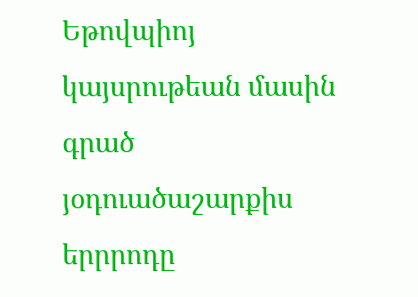Եթովպիոյ կայսրութեան մասին գրած յօդուածաշարքիս երրրոդը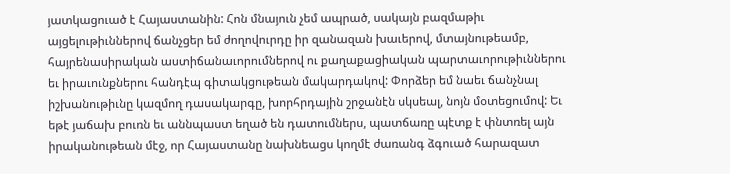յատկացուած է Հայաստանին: Հոն մնայուն չեմ ապրած, սակայն բազմաթիւ այցելութիւններով ճանչցեր եմ ժողովուրդը իր զանազան խաւերով, մտայնութեամբ, հայրենասիրական աստիճանաւորումներով ու քաղաքացիական պարտաւորութիւններու եւ իրաւունքներու հանդէպ գիտակցութեան մակարդակով: Փորձեր եմ նաեւ ճանչնալ իշխանութիւնը կազմող դասակարգը, խորհրդային շրջանէն սկսեալ, նոյն մօտեցումով: Եւ եթէ յաճախ բուռն եւ աննպաստ եղած են դատումներս, պատճառը պէտք է փնտռել այն իրականութեան մէջ, որ Հայաստանը նախնեացս կողմէ ժառանգ ձգուած հարազատ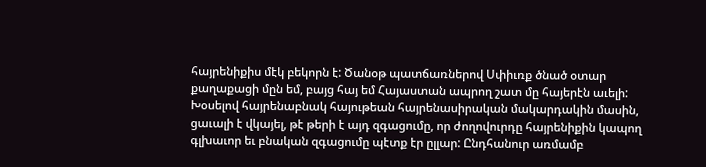հայրենիքիս մէկ բեկորն է: Ծանօթ պատճառներով Սփիւռք ծնած օտար քաղաքացի մըն եմ, բայց հայ եմ Հայաստան ապրող շատ մը հայերէն աւելի:
Խօսելով հայրենաբնակ հայութեան հայրենասիրական մակարդակին մասին, ցաւալի է վկայել, թէ թերի է այդ զգացումը, որ ժողովուրդը հայրենիքին կապող գլխաւոր եւ բնական զգացումը պէտք էր ըլլար: Ընդհանուր առմամբ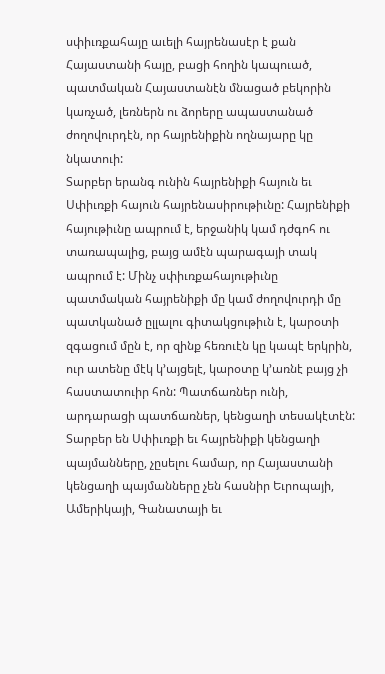սփիւռքահայը աւելի հայրենասէր է քան Հայաստանի հայը, բացի հողին կապուած, պատմական Հայաստանէն մնացած բեկորին կառչած, լեռներն ու ձորերը ապաստանած ժողովուրդէն, որ հայրենիքին ողնայարը կը նկատուի:
Տարբեր երանգ ունին հայրենիքի հայուն եւ Սփիւռքի հայուն հայրենասիրութիւնը: Հայրենիքի հայութիւնը ապրում է, երջանիկ կամ դժգոհ ու տառապալից, բայց ամէն պարագայի տակ ապրում է: Մինչ սփիւռքահայութիւնը պատմական հայրենիքի մը կամ ժողովուրդի մը պատկանած ըլլալու գիտակցութիւն է, կարօտի զգացում մըն է, որ զինք հեռուէն կը կապէ երկրին, ուր ատենը մէկ կ’այցելէ, կարօտը կ’առնէ բայց չի հաստատուիր հոն: Պատճառներ ունի, արդարացի պատճառներ, կենցաղի տեսակէտէն: Տարբեր են Սփիւռքի եւ հայրենիքի կենցաղի պայմանները, չըսելու համար, որ Հայաստանի կենցաղի պայմանները չեն հասնիր Եւրոպայի, Ամերիկայի, Գանատայի եւ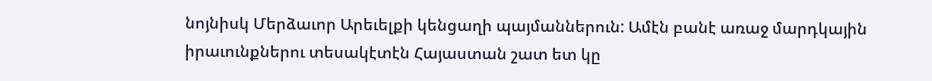նոյնիսկ Մերձաւոր Արեւելքի կենցաղի պայմաններուն: Ամէն բանէ առաջ մարդկային իրաւունքներու տեսակէտէն Հայաստան շատ ետ կը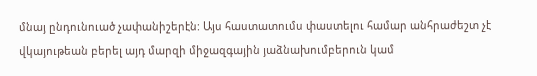մնայ ընդունուած չափանիշերէն: Այս հաստատումս փաստելու համար անհրաժեշտ չէ վկայութեան բերել այդ մարզի միջազգային յաձնախումբերուն կամ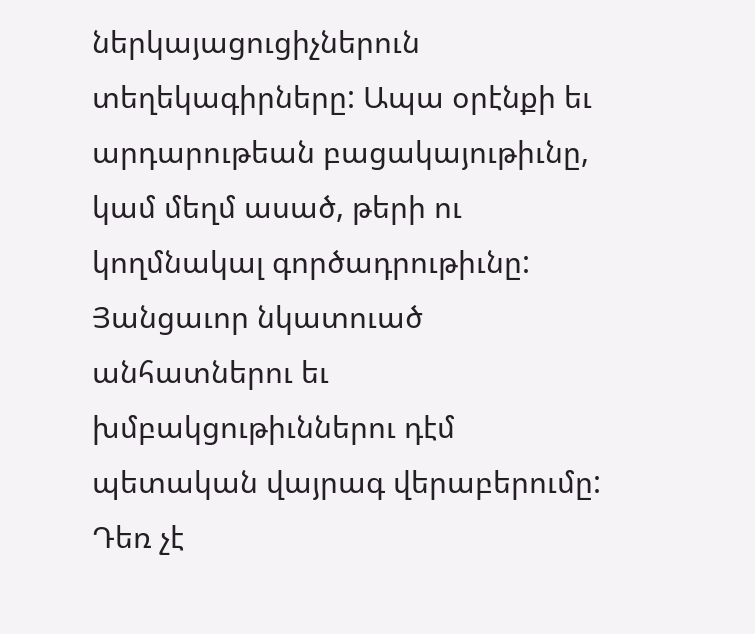ներկայացուցիչներուն տեղեկագիրները: Ապա օրէնքի եւ արդարութեան բացակայութիւնը, կամ մեղմ ասած, թերի ու կողմնակալ գործադրութիւնը:
Յանցաւոր նկատուած անհատներու եւ խմբակցութիւններու դէմ պետական վայրագ վերաբերումը: Դեռ չէ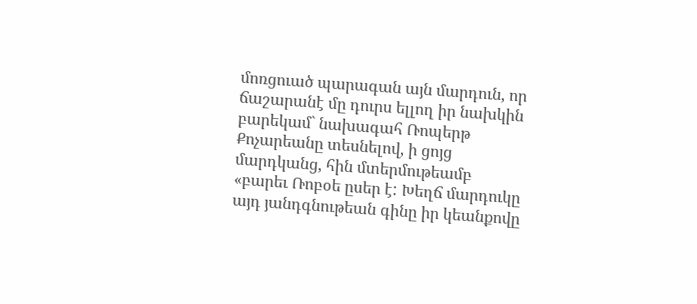մոռցուած պարագան այն մարդուն, որ ճաշարանէ մը դուրս ելլող իր նախկին բարեկամ` նախագահ Ռոպերթ Քոչարեանը տեսնելով, ի ցոյց մարդկանց, հին մտերմութեամբ «բարեւ Ռոբօե ըսեր է: Խեղճ մարդուկը այդ յանդգնութեան գինը իր կեանքովը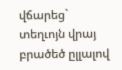վճարեց` տեղւոյն վրայ բրածեծ ըլլալով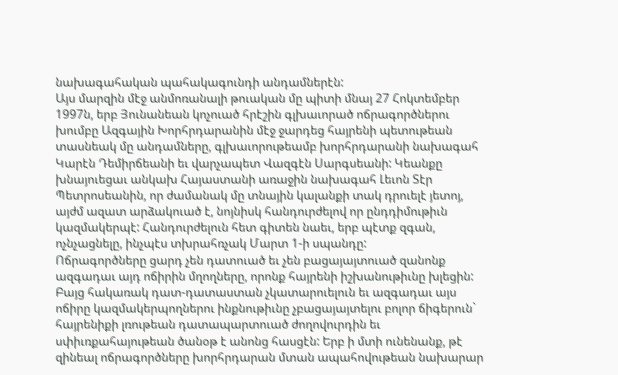նախագահական պահակագունդի անդամներէն:
Այս մարզին մէջ անմոռանալի թուական մը պիտի մնայ 27 Հոկտեմբեր 1997ն, երբ Յունանեան կոչուած հրէշին գլխաւորած ոճրագործներու խումբը Ազգային Խորհրդարանին մէջ ջարդեց հայրենի պետութեան տասնեակ մը անդամները, գլխաւորութեամբ խորհրդարանի նախագահ Կարէն Դեմիրճեանի եւ վարչապետ Վազգէն Սարգսեանի: Կեանքը խնայուեցաւ անկախ Հայաստանի առաջին նախագահ Լեւոն Տէր Պետրոսեանին, որ ժամանակ մը տնային կալանքի տակ դրուելէ յետոյ, այժմ ազատ արձակուած է, նոյնիսկ հանդուրժելով որ ընդդիմութիւն կազմակերպէ: Հանդուրժելուն հետ գիտեն նաեւ, երբ պէտք զգան, ոչնչացնելը, ինչպէս տխրահռչակ Մարտ 1-ի սպանդը:
Ոճրագործները ցարդ չեն դատուած եւ չեն բացայայտուած զանոնք ազգադաւ այդ ոճիրին մղողները, որոնք հայրենի իշխանութիւնը խլեցին: Բայց հակառակ դատ-դատաստան չկատարուելուն եւ ազգադաւ այս ոճիրը կազմակերպողներու ինքնութիւնը չբացայայտելու բոլոր ճիգերուն` հայրենիքի լռութեան դատապարտուած ժողովուրդին եւ սփիւռքահայութեան ծանօթ է անոնց հասցէն: Երբ ի մտի ունենանք, թէ զինեալ ոճրագործները խորհրդարան մտան ապահովութեան նախարար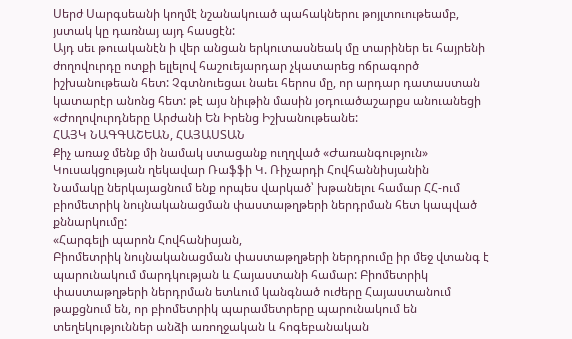Սերժ Սարգսեանի կողմէ նշանակուած պահակներու թոյլտուութեամբ, յստակ կը դառնայ այդ հասցէն:
Այդ սեւ թուականէն ի վեր անցան երկուտասնեակ մը տարիներ եւ հայրենի ժողովուրդը ոտքի ելլելով հաշուեյարդար չկատարեց ոճրագործ իշխանութեան հետ: Չգտնուեցաւ նաեւ հերոս մը, որ արդար դատաստան կատարէր անոնց հետ: թէ այս նիւթին մասին յօդուածաշարքս անուանեցի «Ժողովուրդները Արժանի Են Իրենց Իշխանութեանե:
ՀԱՅԿ ՆԱԳԳԱՇԵԱՆ, ՀԱՅԱՍՏԱՆ
Քիչ առաջ մենք մի նամակ ստացանք ուղղված «Ժառանգություն» Կուսակցության ղեկավար Ռաֆֆի Կ. Ռիչարդի Հովհաննիսյանին
Նամակը ներկայացնում ենք որպես վարկած՝ խթանելու համար ՀՀ-ում բիոմետրիկ նույնականացման փաստաթղթերի ներդրման հետ կապված քննարկումը:
«Հարգելի պարոն Հովհանիսյան,
Բիոմետրիկ նույնականացման փաստաթղթերի ներդրումը իր մեջ վտանգ է պարունակում մարդկության և Հայաստանի համար: Բիոմետրիկ փաստաթղթերի ներդրման ետևում կանգնած ուժերը Հայաստանում թաքցնում են, որ բիոմետրիկ պարամետրերը պարունակում են տեղեկություններ անձի առողջական և հոգեբանական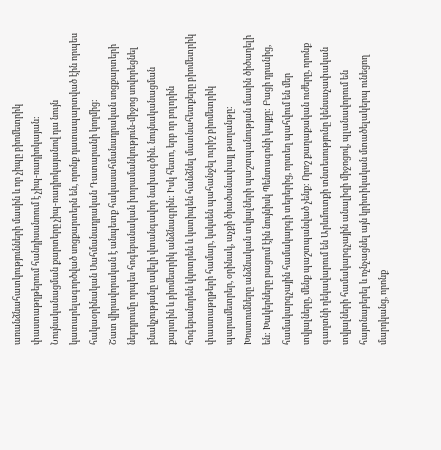առանձնահատկությունների մասին և որ չիպը բիոմետրիկ փաստաթղթերում հանդիսանոում է չիպ-ռադիոկայան:
Նույնականացման քարտերը չիպ-ռադիոկայանով դա նույն կատարելագործված սոցքարտերն են, որոնք դատապարտված էին որպես հակաօրինական Սահմանադրական Դատարանի կողմից:
Շատ վիրավորական է անպետք հակասահմանադրական սոցքարտերի ներդրումը որպես հոգեբանական խորամանկություն-միջոց սովորեցնել բնակչությանը ավելի վտանգավոր նախագծին. նույնականացման քարտին և բիոմետրիկ անձնագրին: Իսկ հետո, երբ որ բոլորին հոգեբանորեն կկոտրեն և կստիպեն հանձնել մատնահետքերը բիոմետրիկ փաստաթղթերի համար, կսկսեն պահանջել ուրիշ բիոմետրիկ պարամետրեր, օրինակ, աչքի ծիածանափայլ թաղանթը:
Խոստումները անձնական տվյալների պաշտպանության մասին ծիծաղելի են: Խակերները բացում էին նույնիսկ Պենտագոնի կայքը: Բացի դրանից, համակարգչային համակարգի տերերից, որտեղ պահվում են մեր տվյալները, մենք պաշտպանված չենք: Որոշ քաղաքական ուժերը, որոնք գաղտնի ղեկավարում են Արևմուտքի տնտեսությունը կենսաչափական տվյալների համակարգչային անալիզի միջոցով, պլանավորում են հայտնաբերել և ոչնչացնել այն կրիտիկական մտածելակերպ ունեցող մարդկանց, որոնք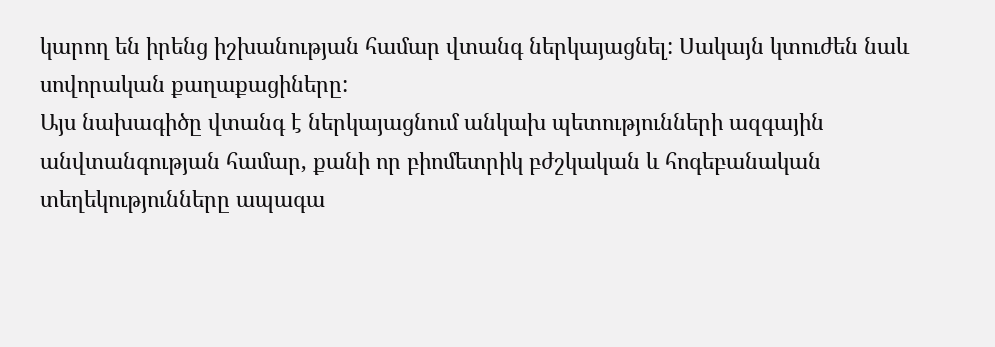կարող են իրենց իշխանության համար վտանգ ներկայացնել: Սակայն կտուժեն նաև սովորական քաղաքացիները:
Այս նախագիծը վտանգ է ներկայացնում անկախ պետությունների ազգային անվտանգության համար, քանի որ բիոմետրիկ բժշկական և հոգեբանական տեղեկությունները ապագա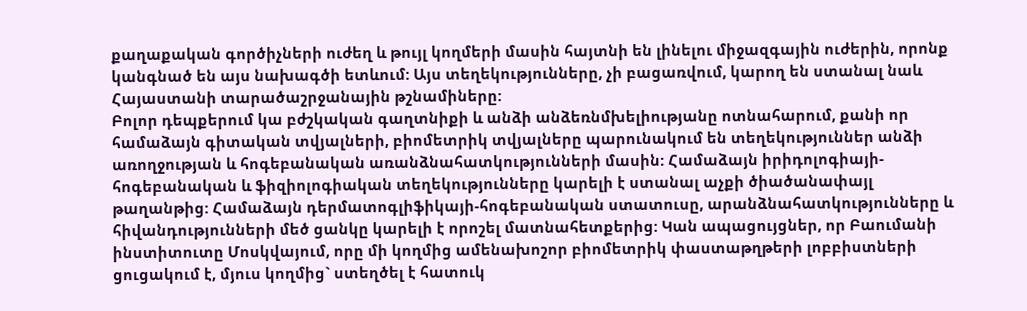քաղաքական գործիչների ուժեղ և թույլ կողմերի մասին հայտնի են լինելու միջազգային ուժերին, որոնք կանգնած են այս նախագծի ետևում: Այս տեղեկությունները, չի բացառվում, կարող են ստանալ նաև Հայաստանի տարածաշրջանային թշնամիները:
Բոլոր դեպքերում կա բժշկական գաղտնիքի և անձի անձեռնմխելիությանը ոտնահարում, քանի որ համաձայն գիտական տվյալների, բիոմետրիկ տվյալները պարունակում են տեղեկություններ անձի առողջության և հոգեբանական առանձնահատկությունների մասին: Համաձայն իրիդոլոգիայի- հոգեբանական և ֆիզիոլոգիական տեղեկությունները կարելի է ստանալ աչքի ծիածանափայլ թաղանթից: Համաձայն դերմատոգլիֆիկայի-հոգեբանական ստատուսը, արանձնահատկությունները և հիվանդությունների մեծ ցանկը կարելի է որոշել մատնահետքերից: Կան ապացույցներ, որ Բաումանի ինստիտուտը Մոսկվայում, որը մի կողմից ամենախոշոր բիոմետրիկ փաստաթղթերի լոբբիստների ցուցակում է, մյուս կողմից` ստեղծել է հատուկ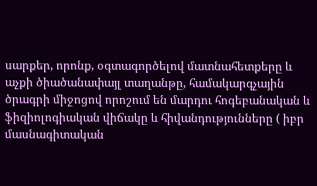սարքեր, որոնք, օգտագործելով մատնահետքերը և աչքի ծիածանափայլ տաղանթը, համակարգչային ծրագրի միջոցով որոշում են մարդու հոգեբանական և ֆիզիոլոգիական վիճակը և հիվանդությունները ( իբր մասնագիտական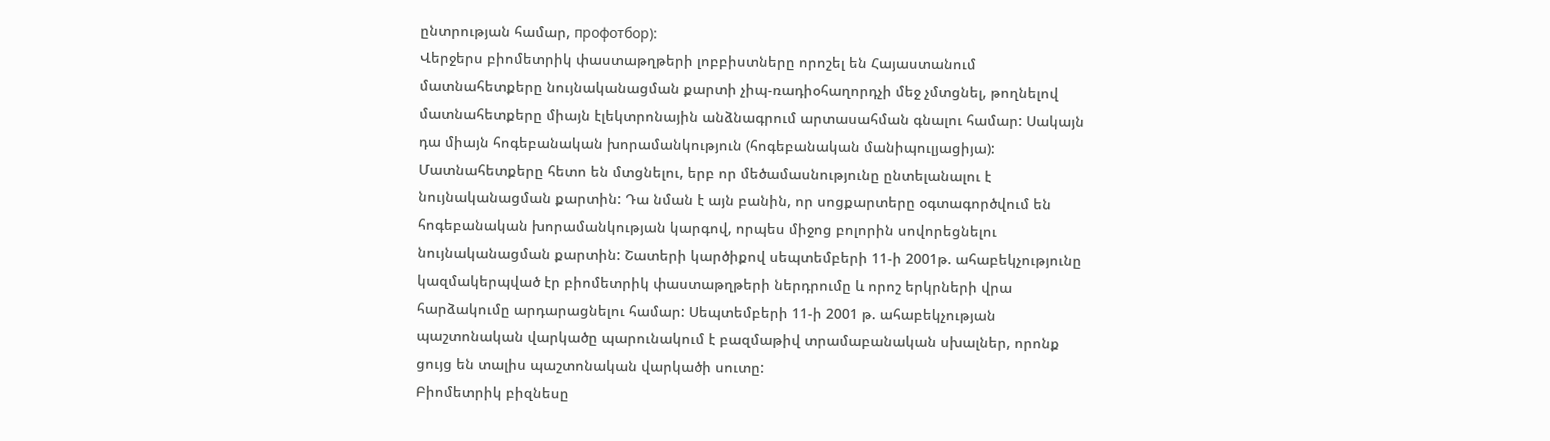ընտրության համար, профотбор):
Վերջերս բիոմետրիկ փաստաթղթերի լոբբիստները որոշել են Հայաստանում մատնահետքերը նույնականացման քարտի չիպ-ռադիօհաղորդչի մեջ չմտցնել, թողնելով մատնահետքերը միայն էլեկտրոնային անձնագրում արտասահման գնալու համար: Սակայն դա միայն հոգեբանական խորամանկություն (հոգեբանական մանիպուլյացիյա): Մատնահետքերը հետո են մտցնելու, երբ որ մեծամասնությունը ընտելանալու է նույնականացման քարտին: Դա նման է այն բանին, որ սոցքարտերը օգտագործվում են հոգեբանական խորամանկության կարգով, որպես միջոց բոլորին սովորեցնելու նույնականացման քարտին: Շատերի կարծիքով սեպտեմբերի 11-ի 2001թ. ահաբեկչությունը կազմակերպված էր բիոմետրիկ փաստաթղթերի ներդրումը և որոշ երկրների վրա հարձակումը արդարացնելու համար: Սեպտեմբերի 11-ի 2001 թ. ահաբեկչության պաշտոնական վարկածը պարունակում է բազմաթիվ տրամաբանական սխալներ, որոնք ցույց են տալիս պաշտոնական վարկածի սուտը:
Բիոմետրիկ բիզնեսը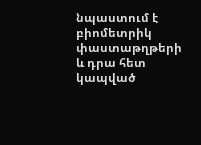նպաստում է բիոմետրիկ փաստաթղթերի և դրա հետ կապված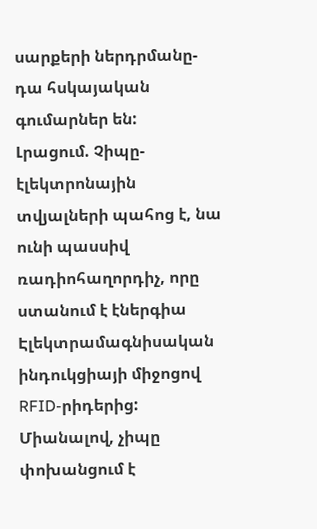սարքերի ներդրմանը-դա հսկայական գումարներ են:
Լրացում. Չիպը- էլեկտրոնային տվյալների պահոց է, նա ունի պասսիվ ռադիոհաղորդիչ, որը ստանում է էներգիա Էլեկտրամագնիսական ինդուկցիայի միջոցով RFID-րիդերից: Միանալով, չիպը փոխանցում է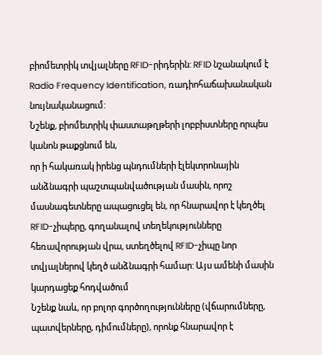բիոմետրիկ տվյալները RFID-րիդերին: RFID նշանակում է Radio Frequency Identification, ռադիոհաճախանական նույնականացում:
Նշենք, բիոմետրիկ փաստաթղթերի լոբբիստները որպես կանոն թաքցնում են,
որ ի հակառակ իրենց պնդումների էլեկտրոնային անձնագրի պաշտպանվածության մասին, որոշ մասնագետները ապացուցել են, որ հնարավոր է կեղծել RFID-չիպերը, գողանալով տեղեկությունները հեռավորության վրա, ստեղծելով RFID-չիպը նոր տվյալներով կեղծ անձնագրի համար: Այս ամենի մասին կարդացեք հոդվածում
Նշենք նաև, որ բոլոր գործողությունները (վճարումները, պատվերները, դիմումները), որոնք հնարավոր է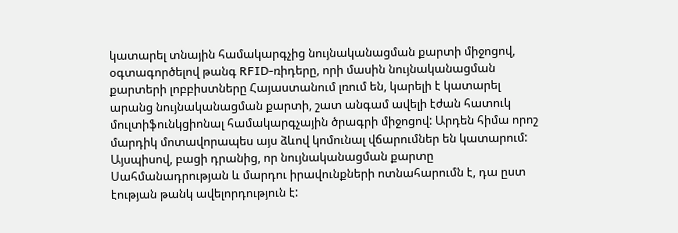կատարել տնային համակարգչից նույնականացման քարտի միջոցով, օգտագործելով թանգ RFID-ռիդերը, որի մասին նույնականացման քարտերի լոբբիստները Հայաստանում լռում են, կարելի է կատարել արանց նույնականացման քարտի, շատ անգամ ավելի էժան հատուկ մուլտիֆունկցիոնալ համակարգչային ծրագրի միջոցով: Արդեն հիմա որոշ մարդիկ մոտավորապես այս ձևով կոմունալ վճարումներ են կատարում: Այսպիսով, բացի դրանից, որ նույնականացման քարտը Սահմանադրության և մարդու իրավունքների ոտնահարումն է, դա ըստ էության թանկ ավելորդություն է: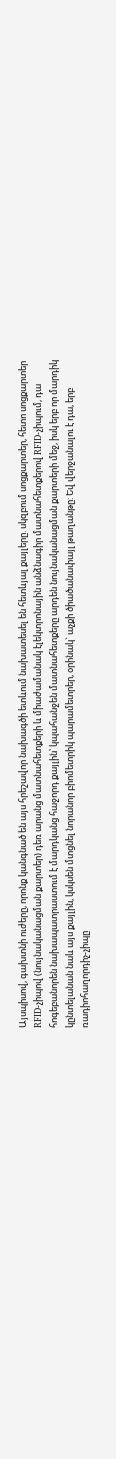Այսպիսով, գախտնի ուժերը, որոնք կանգնած են այս հրեշավոր նախագծի ետևում նախատեսել են հետևյալ քայլերը. սկզբում սոցքարտեր, հետո սոցքարտեր RFID-չիպով (նույնականացման քարտեր) դեռ արանց մատնահետքերի և միաժամանակ էլեկտրոնային անձնագիր մատնահետքերով RFID-չիպում, դա հոգեբանորեն նախապատրաստում է մարդկանց հաջորդ քայլին՝ կպահանջեն մատնահետքերը արդեն նույնականացման քարտերի մեջ, իսկ երբ որ մարդիկ կընտելանան նաև այս քայլին, կսկսեն մտցնել նորանոր բիոմետրիկ պարամետրեր, օրինակ` աչքի ծիածանափայլ թաղանթը: Եվ վերջանալու է դա, երբ ռադիոհաղորդիչ-չիպը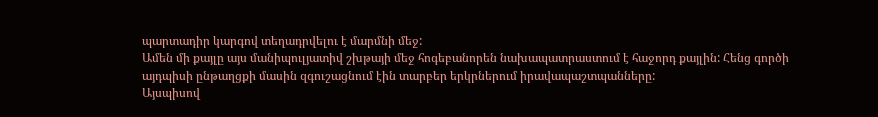պարտադիր կարգով տեղադրվելու է մարմնի մեջ:
Ամեն մի քայլը այս մանիպուլյատիվ շխթայի մեջ հոգեբանորեն նախապատրաստում է հաջորդ քայլին: Հենց գործի այդպիսի ընթաղցքի մասին զգուշացնում էին տարբեր երկրներում իրավապաշտպանները:
Այսպիսով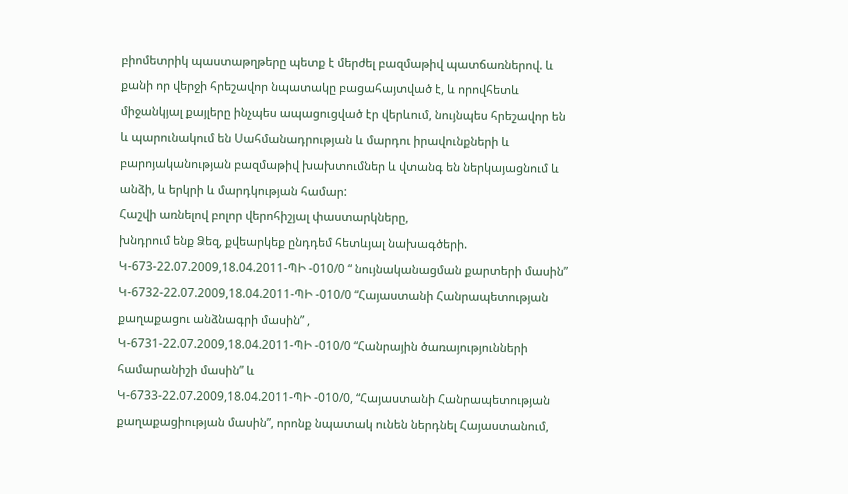բիոմետրիկ պաստաթղթերը պետք է մերժել բազմաթիվ պատճառներով. և քանի որ վերջի հրեշավոր նպատակը բացահայտված է, և որովհետև միջանկյալ քայլերը ինչպես ապացուցված էր վերևում, նույնպես հրեշավոր են և պարունակում են Սահմանադրության և մարդու իրավունքների և բարոյականության բազմաթիվ խախտումներ և վտանգ են ներկայացնում և անձի, և երկրի և մարդկության համար:
Հաշվի առնելով բոլոր վերոհիշյալ փաստարկները,
խնդրում ենք Ձեզ, քվեարկեք ընդդեմ հետևյալ նախագծերի.
Կ-673-22.07.2009,18.04.2011-ՊԻ -010/0 “ նույնականացման քարտերի մասին”
Կ-6732-22.07.2009,18.04.2011-ՊԻ -010/0 “Հայաստանի Հանրապետության քաղաքացու անձնագրի մասին” ,
Կ-6731-22.07.2009,18.04.2011-ՊԻ -010/0 “Հանրային ծառայությունների համարանիշի մասին” և
Կ-6733-22.07.2009,18.04.2011-ՊԻ -010/0, “Հայաստանի Հանրապետության քաղաքացիության մասին”, որոնք նպատակ ունեն ներդնել Հայաստանում,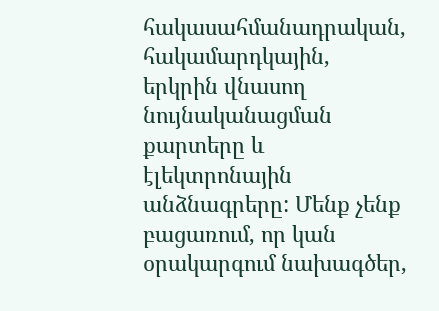հակասահմանադրական, հակամարդկային, երկրին վնասող նույնականացման քարտերը և էլեկտրոնային անձնագրերը: Մենք չենք բացառում, որ կան օրակարգում նախագծեր,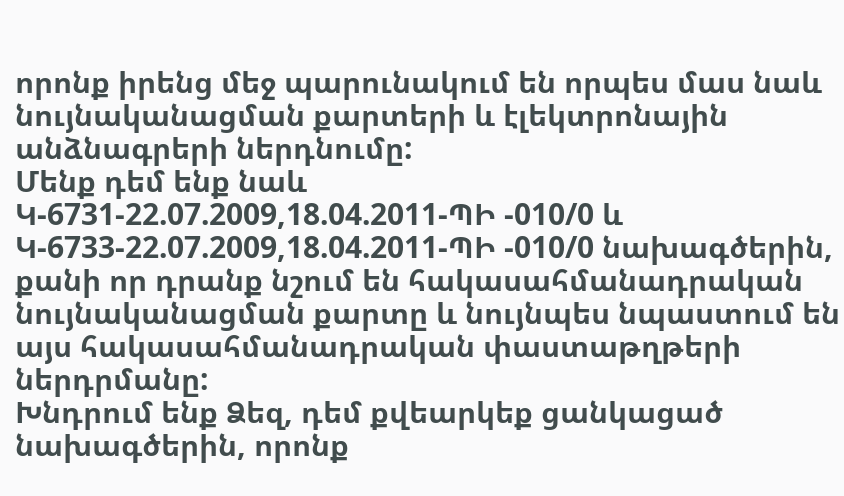որոնք իրենց մեջ պարունակում են որպես մաս նաև նույնականացման քարտերի և էլեկտրոնային անձնագրերի ներդնումը:
Մենք դեմ ենք նաև
Կ-6731-22.07.2009,18.04.2011-ՊԻ -010/0 և
Կ-6733-22.07.2009,18.04.2011-ՊԻ -010/0 նախագծերին, քանի որ դրանք նշում են հակասահմանադրական նույնականացման քարտը և նույնպես նպաստում են այս հակասահմանադրական փաստաթղթերի ներդրմանը:
Խնդրում ենք Ձեզ, դեմ քվեարկեք ցանկացած նախագծերին, որոնք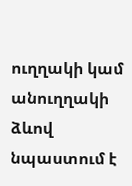ուղղակի կամ անուղղակի ձևով նպաստում է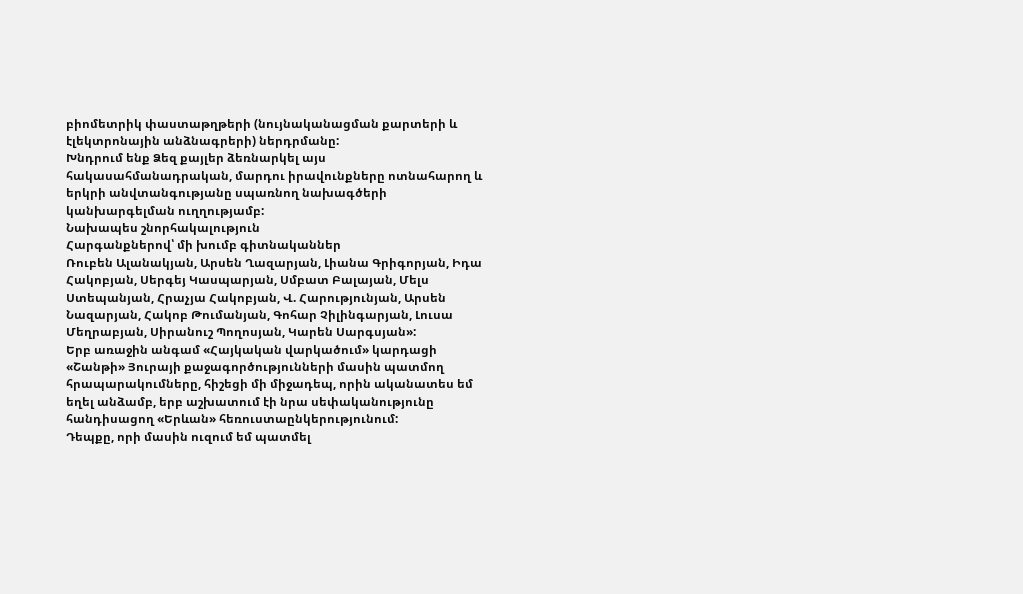բիոմետրիկ փաստաթղթերի (նույնականացման քարտերի և էլեկտրոնային անձնագրերի) ներդրմանը:
Խնդրում ենք Ձեզ քայլեր ձեռնարկել այս հակասահմանադրական, մարդու իրավունքները ոտնահարող և երկրի անվտանգությանը սպառնող նախագծերի կանխարգելման ուղղությամբ:
Նախապես շնորհակալություն
Հարգանքներով՝ մի խումբ գիտնականներ
Ռուբեն Ալանակյան, Արսեն Ղազարյան, Լիանա Գրիգորյան, Իդա Հակոբյան, Սերգեյ Կասպարյան, Սմբատ Բալայան, Մելս Ստեպանյան, Հրաչյա Հակոբյան, Վ. Հարությունյան, Արսեն Նազարյան, Հակոբ Թումանյան, Գոհար Չիլինգարյան, Լուսա Մեղրաբյան, Սիրանուշ Պողոսյան, Կարեն Սարգսյան»:
Երբ առաջին անգամ «Հայկական վարկածում» կարդացի «Շանթի» Յուրայի քաջագործությունների մասին պատմող հրապարակումները, հիշեցի մի միջադեպ, որին ականատես եմ եղել անձամբ, երբ աշխատում էի նրա սեփականությունը հանդիսացող «Երևան» հեռուստաընկերությունում:
Դեպքը, որի մասին ուզում եմ պատմել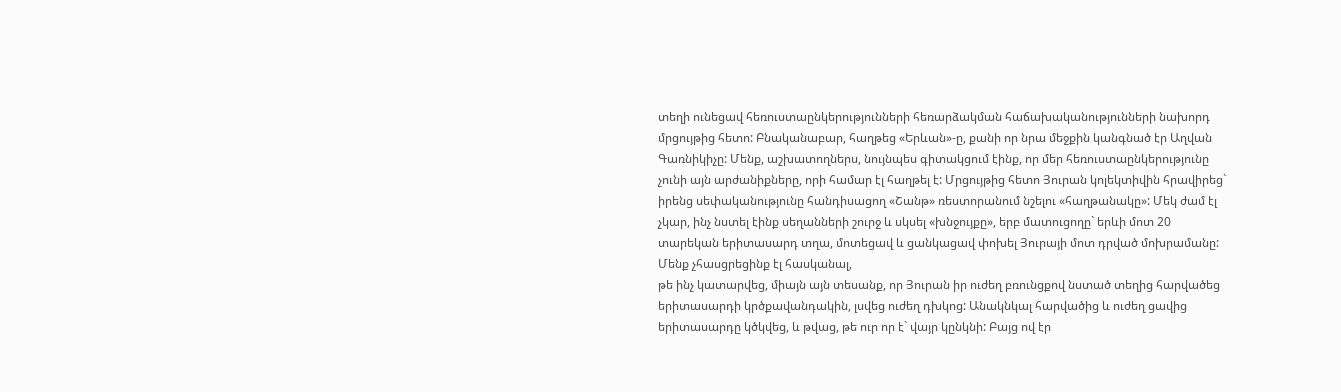տեղի ունեցավ հեռուստաընկերությունների հեռարձակման հաճախականությունների նախորդ մրցույթից հետո: Բնականաբար, հաղթեց «Երևան»-ը, քանի որ նրա մեջքին կանգնած էր Աղվան Գառնիկիչը: Մենք, աշխատողներս, նույնպես գիտակցում էինք, որ մեր հեռուստաընկերությունը չունի այն արժանիքները, որի համար էլ հաղթել է: Մրցույթից հետո Յուրան կոլեկտիվին հրավիրեց` իրենց սեփականությունը հանդիսացող «Շանթ» ռեստորանում նշելու «հաղթանակը»: Մեկ ժամ էլ չկար, ինչ նստել էինք սեղանների շուրջ և սկսել «խնջույքը», երբ մատուցողը` երևի մոտ 20 տարեկան երիտասարդ տղա, մոտեցավ և ցանկացավ փոխել Յուրայի մոտ դրված մոխրամանը: Մենք չհասցրեցինք էլ հասկանալ,
թե ինչ կատարվեց, միայն այն տեսանք, որ Յուրան իր ուժեղ բռունցքով նստած տեղից հարվածեց երիտասարդի կրծքավանդակին, լսվեց ուժեղ դխկոց: Անակնկալ հարվածից և ուժեղ ցավից երիտասարդը կծկվեց, և թվաց, թե ուր որ է` վայր կընկնի: Բայց ով էր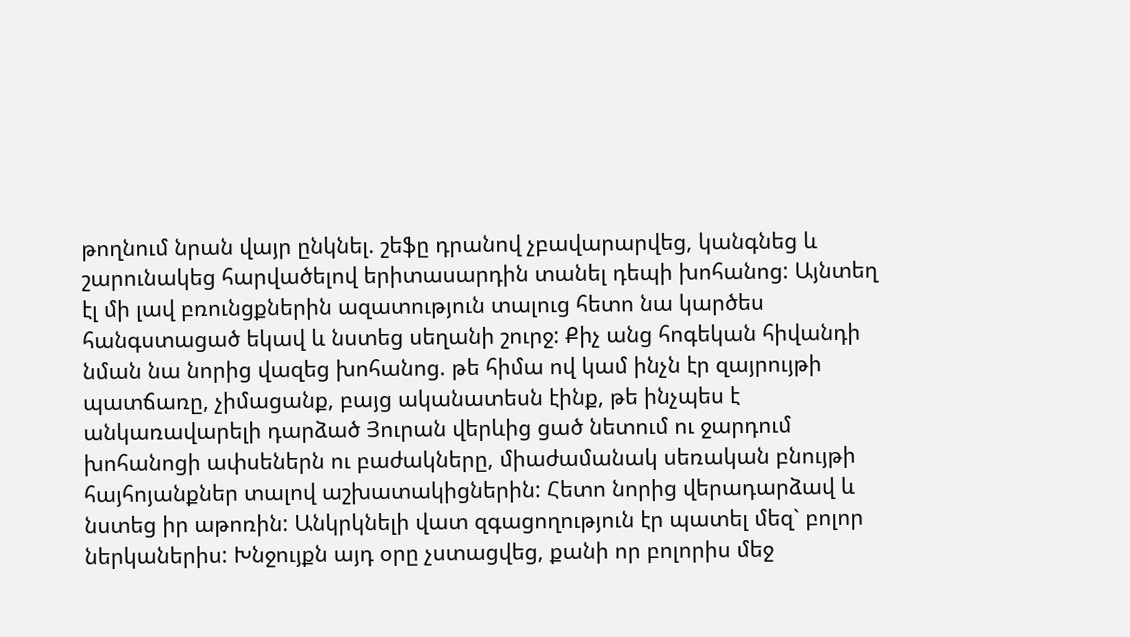թողնում նրան վայր ընկնել. շեֆը դրանով չբավարարվեց, կանգնեց և շարունակեց հարվածելով երիտասարդին տանել դեպի խոհանոց: Այնտեղ էլ մի լավ բռունցքներին ազատություն տալուց հետո նա կարծես հանգստացած եկավ և նստեց սեղանի շուրջ: Քիչ անց հոգեկան հիվանդի նման նա նորից վազեց խոհանոց. թե հիմա ով կամ ինչն էր զայրույթի պատճառը, չիմացանք, բայց ականատեսն էինք, թե ինչպես է անկառավարելի դարձած Յուրան վերևից ցած նետում ու ջարդում խոհանոցի ափսեներն ու բաժակները, միաժամանակ սեռական բնույթի հայհոյանքներ տալով աշխատակիցներին: Հետո նորից վերադարձավ և նստեց իր աթոռին: Անկրկնելի վատ զգացողություն էր պատել մեզ` բոլոր ներկաներիս: Խնջույքն այդ օրը չստացվեց, քանի որ բոլորիս մեջ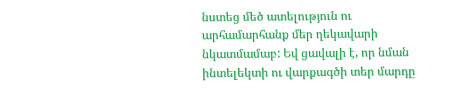նստեց մեծ ատելություն ու արհամարհանք մեր ղեկավարի նկատմամաբ: Եվ ցավալի է, որ նման ինտելեկտի ու վարքագծի տեր մարդը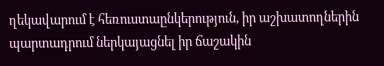ղեկավարում է հեռուստաընկերություն, իր աշխատողներին պարտադրում ներկայացնել իր ճաշակին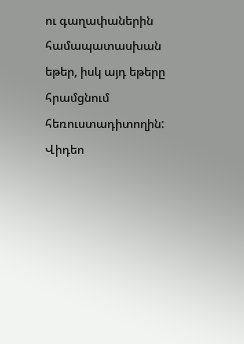ու գաղափաներին համապատասխան եթեր, իսկ այդ եթերը հրամցնում հեռուստադիտողին:
Վիդեո